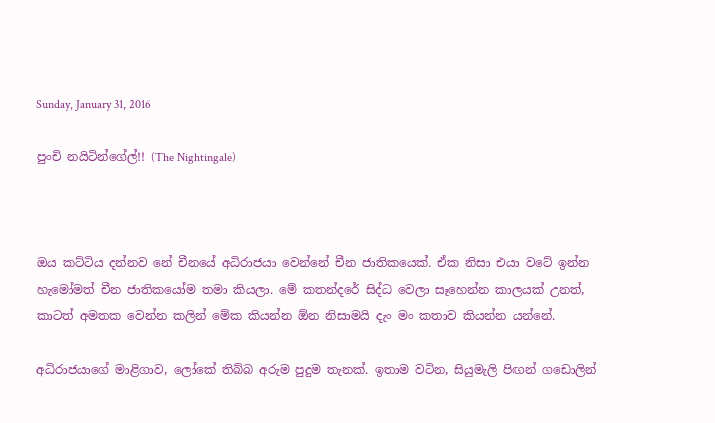Sunday, January 31, 2016

පුංචි නයිටින්ගේල්!! (The Nightingale)



ඔය කට්ටිය දන්නව නේ චීනයේ අධිරාජයා වෙන්නේ චීන ජාතිකයෙක්. ඒක නිසා එයා වටේ ඉන්න හැමෝමත් චීන ජාතිකයෝම තමා කියලා. මේ කතන්දරේ සිද්ධ වෙලා සෑහෙන්න කාලයක් උනත්, කාටත් අමතක වෙන්න කලින් මේක කියන්න ඕන නිසාමයි දැං මං කතාව කියන්න යන්නේ.

අධිරාජයාගේ මාළිගාව, ලෝකේ තිබ්බ අරුම පුදුම තැනක්. ඉතාම වටින, සියුමැලි පිඟන් ගඩොලින්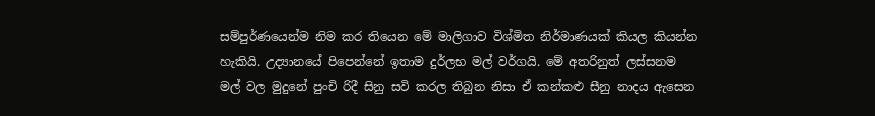සම්පුර්ණයෙන්ම නිම කර තියෙන මේ මාලිගාව විශ්මිත නිර්මාණයක් කියල කියන්න හැකියි. උද්‍යානයේ පිපෙන්නේ ඉතාම දුර්ලභ මල් වර්ගයි. මේ අතරිනුත් ලස්සනම මල් වල මුදුනේ පුංචි රිදී සිනු සවි කරල තිබුන නිසා ඒ කන්කළු සීනු නාදය ඇසෙන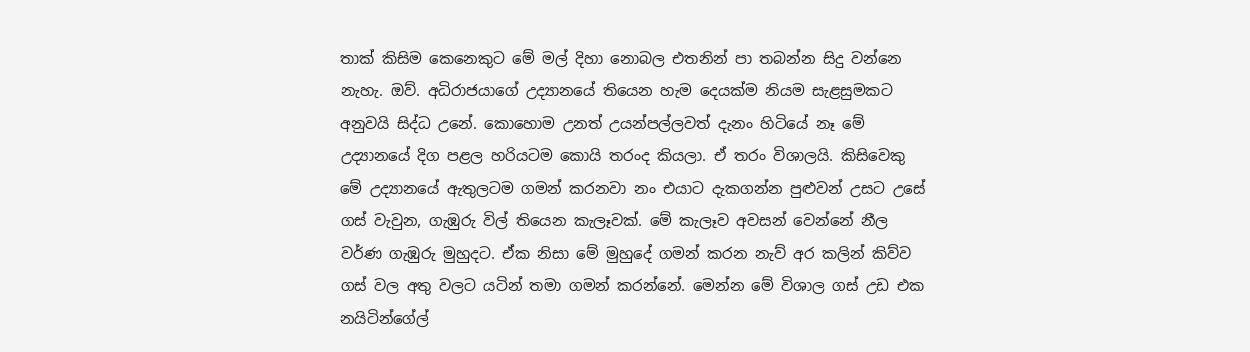තාක් කිසිම කෙනෙකුට මේ මල් දිහා නොබල එතනින් පා තබන්න සිදු වන්නෙ නැහැ. ඔව්. අධිරාජයාගේ උද්‍යානයේ තියෙන හැම දෙයක්ම නියම සැළසුමකට අනුවයි සිද්ධ උනේ. කොහොම උනත් උයන්පල්ලවත් දැනං හිටියේ නෑ මේ උද්‍යානයේ දිග පළල හරියටම කොයි තරංද කියලා. ඒ තරං විශාලයි. කිසිවෙකු මේ උද්‍යානයේ ඇතුලටම ගමන් කරනවා නං එයාට දැකගන්න පුළුවන් උසට උසේ ගස් වැවුන, ගැඹුරු විල් තියෙන කැලෑවක්. මේ කැලෑව අවසන් වෙන්නේ නීල වර්ණ ගැඹුරු මුහුදට. ඒක නිසා මේ මුහුදේ ගමන් කරන නැව් අර කලින් කිව්ව ගස් වල අතු වලට යටින් තමා ගමන් කරන්නේ. මෙන්න මේ විශාල ගස් උඩ එක නයිටින්ගේල්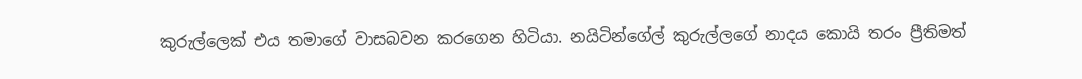කුරුල්ලෙක් එය තමාගේ වාසබවන කරගෙන හිටියා. නයිටින්ගේල් කුරුල්ලගේ නාදය කොයි තරං ප්‍රීතිමත්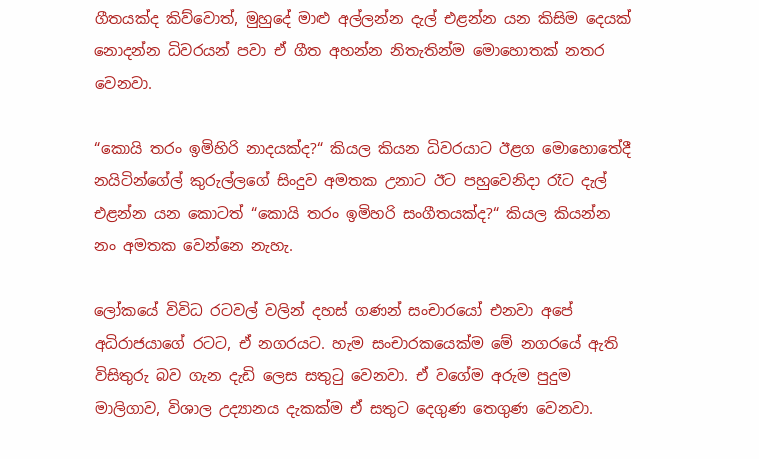ගීතයක්ද කිව්වොත්, මුහුදේ මාළු අල්ලන්න දැල් එළන්න යන කිසිම දෙයක් නොදන්න ධිවරයන් පවා ඒ ගීත අහන්න නිතැතින්ම මොහොතක් නතර වෙනවා.

“කොයි තරං ඉමිහිරි නාදයක්ද?“ කියල කියන ධිවරයාට ඊළග මොහොතේදී නයිටින්ගේල් කුරුල්ලගේ සිංදුව අමතක උනාට ඊට පහුවෙනිදා රෑට දැල් එළන්න යන කොටත් “කොයි තරං ඉමිහරි සංගීතයක්ද?“ කියල කියන්න නං අමතක වෙන්නෙ නැහැ.

ලෝකයේ විවිධ රටවල් වලින් දහස් ගණන් සංචාරයෝ එනවා අපේ අධිරාජයාගේ රටට, ඒ නගරයට. හැම සංචාරකයෙක්ම මේ නගරයේ ඇති විසිතුරු බව ගැන දැඩි ලෙස සතුටු වෙනවා. ඒ වගේම අරුම පුදුම මාලිගාව, විශාල උද්‍යානය දැකක්ම ඒ සතුට දෙගුණ තෙගුණ වෙනවා.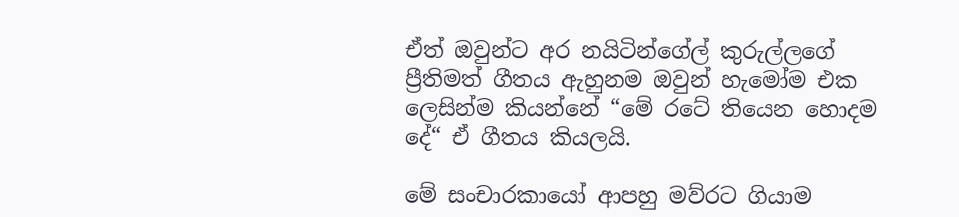ඒත් ඔවුන්ට අර නයිටින්ගේල් කුරුල්ලගේ ප්‍රීතිමත් ගීතය ඇහුනම ඔවුන් හැමෝම එක ලෙසින්ම කියන්නේ “මේ රටේ තියෙන හොදම දේ“ ඒ ගීතය කියලයි.

මේ සංචාරකායෝ ආපහු මව්රට ගියාම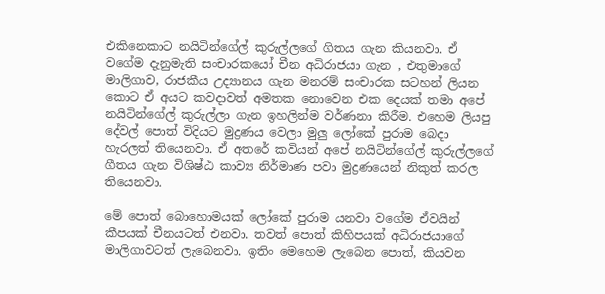එකිනෙකාට නයිටින්ගේල් කුරුල්ලගේ ගිතය ගැන කියනවා. ඒ වගේම දැනුමැති සංචාරකයෝ චීන අධිරාජයා ගැන , එතුමාගේ මාලිගාව, රාජකීය උද්‍යානය ගැන මනරම් සංචාරක සටහන් ලියන කොට ඒ අයට කවදාවත් අමතක නොවෙන එක දෙයක් තමා අපේ නයිටින්ගේල් කුරුල්ලා ගැන ඉහලින්ම වර්ණනා කිරීම. එහෙම ලියපු දේවල් පොත් විදියට මුද්‍රණය වෙලා මුලු ලෝකේ පුරාම බෙදා හැරලත් තියෙනවා. ඒ අතරේ කවියන් අපේ නයිටින්ගේල් කුරුල්ලගේ ගීතය ගැන විශිෂ්ඨ කාව්‍ය නිර්මාණ පවා මුද්‍රණයෙන් නිකුත් කරල තියෙනවා.

මේ පොත් බොහොමයක් ලෝකේ පුරාම යනවා වගේම ඒවයින් කීපයක් චීනයටත් එනවා. තවත් පොත් කිහිපයක් අධිරාජයාගේ මාලිගාවටත් ලැබෙනවා. ඉතිං මෙහෙම ලැබෙන පොත්, කියවන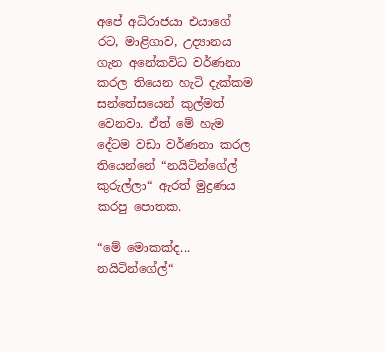අපේ අධිරාජයා එයාගේ රට, මාළිගාව, උද්‍යානය ගැන අනේකවිධ වර්ණනා කරල තියෙන හැටි දැක්කම සන්තේසයෙන් කුල්මත් වෙනවා. ඒත් මේ හැම දේටම වඩා වර්ණනා කරල තියෙන්නේ “නයිටින්ගේල් කුරුල්ලා“ ඇරත් මුද්‍රණය කරපු පොතක.

“මේ මොකක්ද... නයිටින්ගේල්“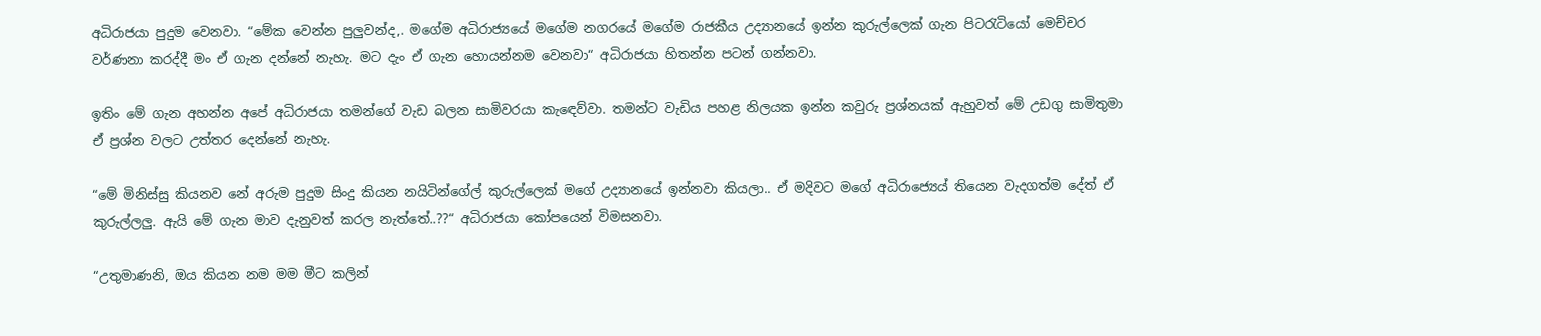අධිරාජයා පුදුම වෙනවා. “මේක වෙන්න පුලුවන්ද,. මගේම අධිරාජ්‍යයේ මගේම නගරයේ මගේම රාජකීය උද්‍යානයේ ඉන්න කුරුල්ලෙක් ගැන පිටරැටියෝ මෙච්චර වර්ණනා කරද්දී මං ඒ ගැන දන්නේ නැහැ. මට දැං ඒ ගැන හොයන්නම වෙනවා“ අධිරාජයා හිතන්න පටන් ගන්නවා.

ඉතිං මේ ගැන අහන්න අපේ අධිරාජයා තමන්ගේ වැඩ බලන සාමිවරයා කැඳෙව්වා. තමන්ට වැඩිය පහළ නිලයක ඉන්න කවුරු ප්‍රශ්නයක් ඇහුවත් මේ උඩගු සාමිතුමා ඒ ප්‍රශ්න වලට උත්තර දෙන්නේ නැහැ.

“මේ මිනිස්සු කියනව නේ අරුම පුදුම සිංදු කියන නයිටින්ගේල් කුරුල්ලෙක් මගේ උද්‍යානයේ ඉන්නවා කියලා.. ඒ මදිවට මගේ අධිරාජ්‍යෙය් තියෙන වැදගත්ම දේත් ඒ කුරුල්ලලු. ඇයි මේ ගැන මාව දැනුවත් කරල නැත්තේ..??“ අධිරාජයා කෝපයෙන් විමසනවා.

“උතුමාණනි, ඔය කියන නම මම මීට කලින්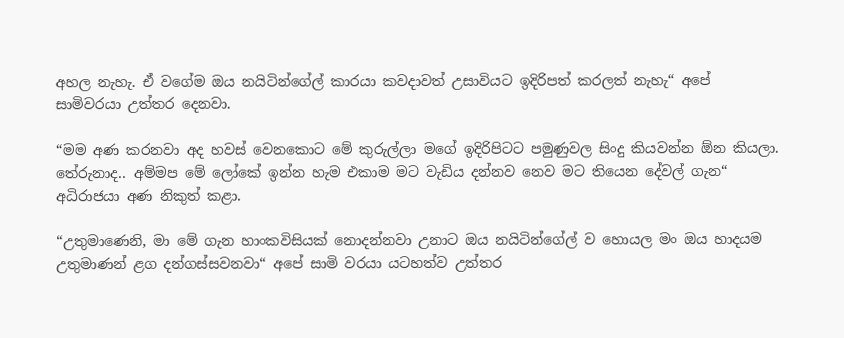අහල නැහැ. ඒ වගේම ඔය නයිටින්ගේල් කාරයා කවදාවත් උසාවියට ඉදිරිපත් කරලත් නැහැ“ අපේ සාමිවරයා උත්තර දෙනවා.

“මම අණ කරනවා අද හවස් වෙනකොට මේ කුරුල්ලා මගේ ඉදිරිපිටට පමුණුවල සිංදු කියවන්න ඕන කියලා. තේරුනාද.. අම්මප මේ ලෝකේ ඉන්න හැම එකාම මට වැඩිය දන්නව නෙව මට තියෙන දේවල් ගැන“ අධිරාජයා අණ නිකුත් කළා.

“උතුමාණෙනි, මා මේ ගැන හාංකවිසියක් නොදන්නවා උනාට ඔය නයිටින්ගේල් ව හොයල මං ඔය හාදයම උතුමාණන් ළග දන්ගස්සවනවා“ අපේ සාමි වරයා යටහත්ව උත්තර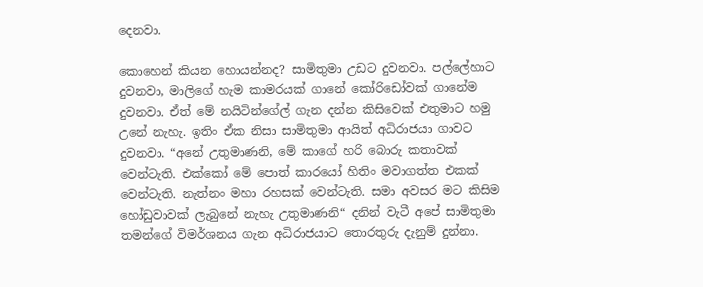දෙනවා.

කොහෙන් කියන හොයන්නද? සාමිතුමා උඩට දුවනවා. පල්ලේහාට දුවනවා, මාලිගේ හැම කාමරයක් ගානේ කෝරිඩෝවක් ගානේම දුවනවා. ඒත් මේ නයිටින්ගේල් ගැන දන්න කිසිවෙක් එතුමාට හමු උනේ නැහැ. ඉතිං ඒක නිසා සාමිතුමා ආයිත් අධිරාජයා ගාවට දුවනවා. “අනේ උතුමාණනි, මේ කාගේ හරි බොරු කතාවක් වෙන්ටැති. එක්කෝ මේ පොත් කාරයෝ හිතිං මවාගත්ත එකක් වෙන්ටැති. නැත්නං මහා රහසක් වෙන්ටැති. සමා අවසර මට කිසිම හෝඩුවාවක් ලැබුනේ නැහැ උතුමාණනි“ දනින් වැටී අපේ සාමිතුමා තමන්ගේ විමර්ශනය ගැන අධිරාජයාට තොරතුරු දැනුම් දුන්නා.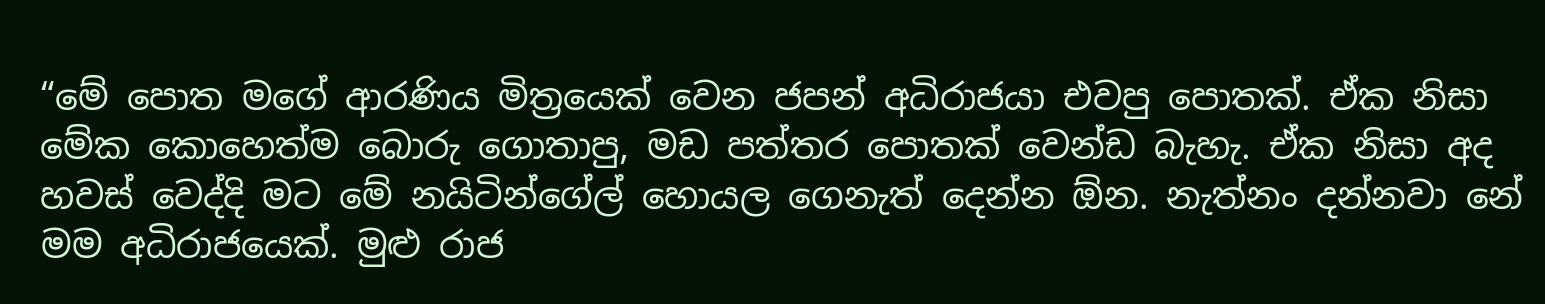“මේ පොත මගේ ආරණිය මිත්‍රයෙක් වෙන ජපන් අධිරාජයා එවපු පොතක්. ඒක නිසා මේක කොහෙත්ම බොරු ගොතාපු, මඩ පත්තර පොතක් වෙන්ඩ බැහැ. ඒක නිසා අද හවස් වෙද්දි මට මේ නයිටින්ගේල් හොයල ගෙනැත් දෙන්න ඕන. නැත්නං දන්නවා නේ මම අධිරාජයෙක්. මුළු රාජ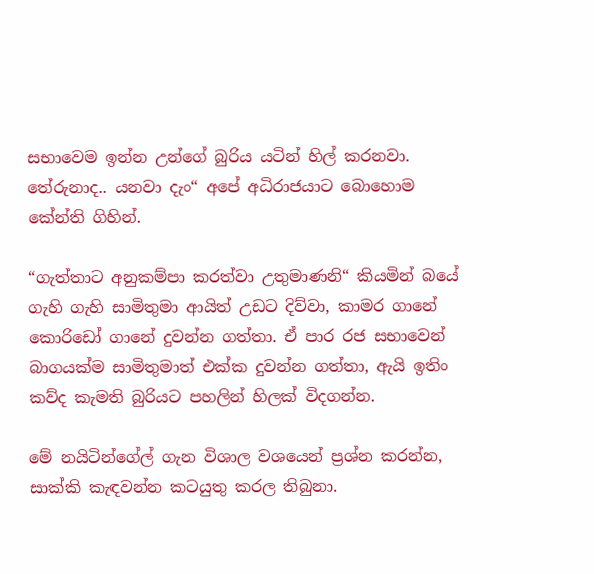සභාවෙම ඉන්න උන්ගේ බුරිය යටින් හිල් කරනවා. තේරුනාද.. යනවා දැං“ අපේ අධිරාජයාට බොහොම කේන්ති ගිහින්.

“ගැත්තාට අනුකම්පා කරත්වා උතුමාණනි“ කියමින් බයේ ගැහි ගැහි සාමිතුමා ආයිත් උඩට දිව්වා, කාමර ගානේ කොරිඩෝ ගානේ දුවන්න ගත්තා. ඒ පාර රජ සභාවෙන් බාගයක්ම සාමිතුමාත් එක්ක දුවන්න ගත්තා, ඇයි ඉතිං කව්ද කැමති බුරියට පහලින් හිලක් විදගන්න.

මේ නයිටින්ගේල් ගැන විශාල වශයෙන් ප්‍රශ්න කරන්න, සාක්කි කැඳවන්න කටයුතු කරල තිබුනා.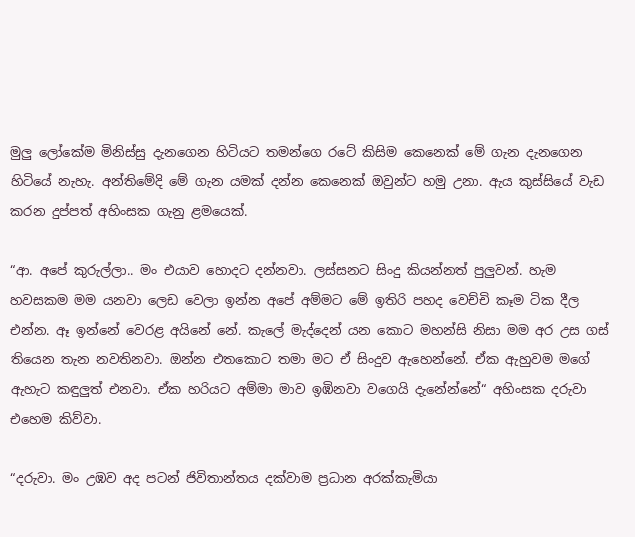මුලු ලෝකේම මිනිස්සු දැනගෙන හිටියට තමන්ගෙ රටේ කිසිම කෙනෙක් මේ ගැන දැනගෙන හිටියේ නැහැ. අන්තිමේදි මේ ගැන යමක් දන්න කෙනෙක් ඔවුන්ට හමු උනා. ඇය කුස්සියේ වැඩ කරන දුප්පත් අහිංසක ගැනු ළමයෙක්.

“ආ. අපේ කුරුල්ලා.. මං එයාව හොදට දන්නවා. ලස්සනට සිංදු කියන්නත් පුලුවන්. හැම හවසකම මම යනවා ලෙඩ වෙලා ඉන්න අපේ අම්මට මේ ඉතිරි පහද වෙච්චි කෑම ටික දීල එන්න. ඈ ඉන්නේ වෙරළ අයිනේ නේ. කැලේ මැද්දෙන් යන කොට මහන්සි නිසා මම අර උස ගස් තියෙන තැන නවතිනවා. ඔන්න එතකොට තමා මට ඒ සිංදුව ඇහෙන්නේ. ඒක ඇහුවම මගේ ඇහැට කඳුලුත් එනවා. ඒක හරියට අම්මා මාව ඉඹිනවා වගෙයි දැනේන්නේ“ අහිංසක දරුවා එහෙම කිව්වා.

“දරුවා. මං උඹව අද පටන් ජිවිතාන්තය දක්වාම ප්‍රධාන අරක්කැමියා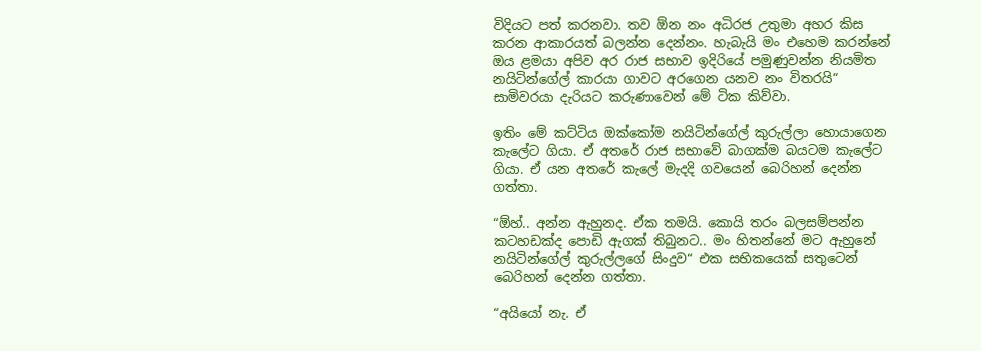විදියට පත් කරනවා. තව ඕන නං අධිරජ උතුමා අහර කිස කරන ආකාරයත් බලන්න දෙන්නං. හැබැයි මං එහෙම කරන්නේ ඔය ළමයා අපිව අර රාජ සභාව ඉදිරියේ පමුණුවන්න නියමිත නයිටින්ගේල් කාරයා ගාවට අරගෙන යනව නං විතරයි“ සාමිවරයා දැරියට කරුණාවෙන් මේ ටික කිව්වා.

ඉතිං මේ කට්ටිය ඔක්කෝම නයිටින්ගේල් කුරුල්ලා හොයාගෙන කැලේට ගියා. ඒ අතරේ රාජ සභාවේ බාගක්ම බයටම කැලේට ගියා. ඒ යන අතරේ කැලේ මැදදි ගවයෙන් බෙරිහන් දෙන්න ගත්තා.

“ඕහ්.. අන්න ඇහුනද. ඒක තමයි. කොයි තරං බලසම්පන්න කටහඩක්ද පොඩි ඇගක් තිබුනට.. මං හිතන්නේ මට ඇහුනේ නයිටින්ගේල් කුරුල්ලගේ සිංදුව“ එක සභිකයෙක් සතුටෙන් බෙරිහන් දෙන්න ගත්තා.

“අයියෝ නැ. ඒ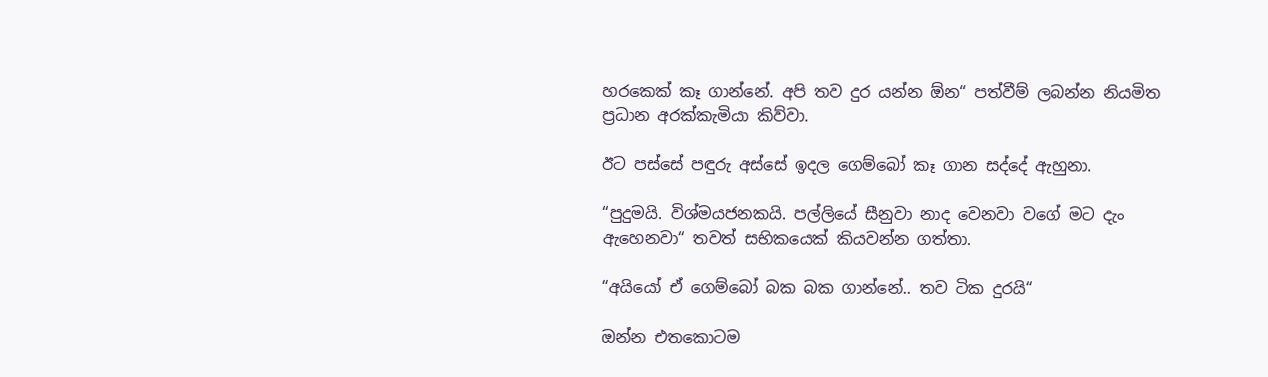හරකෙක් කෑ ගාන්නේ. අපි තව දුර යන්න ඕන“ පත්වීම් ලබන්න නියමිත ප්‍රධාන අරක්කැමියා කිව්වා.

ඊට පස්සේ පඳුරු අස්සේ ඉදල ගෙම්බෝ කෑ ගාන සද්දේ ඇහුනා.

“පුදුමයි. විශ්මයජනකයි. පල්ලියේ සීනුවා නාද වෙනවා වගේ මට දැං ඇහෙනවා“ තවත් සභිකයෙක් කියවන්න ගත්තා.

“අයියෝ ඒ ගෙම්බෝ බක බක ගාන්නේ.. තව ටික දුරයි“

ඔන්න එතකොටම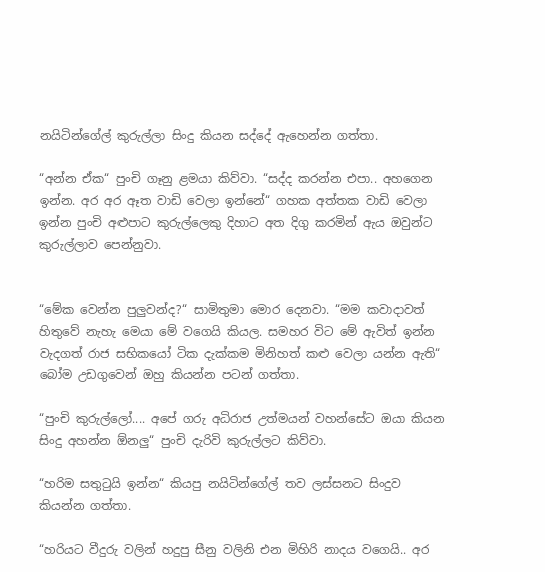නයිටින්ගේල් කුරුල්ලා සිංදු කියන සද්දේ ඇහෙන්න ගත්තා.

“අන්න ඒක“ පුංචි ගෑනු ළමයා කිව්වා. “සද්ද කරන්න එපා.. අහගෙන ඉන්න. අර අර ඈත වාඩි වෙලා ඉන්නේ“ ගහක අත්තක වාඩි වෙලා ඉන්න පුංචි අළුපාට කුරුල්ලෙකු දිහාට අත දිගු කරමින් ඇය ඔවුන්ට කුරුල්ලාව පෙන්නුවා.


“මේක වෙන්න පුලුවන්ද?“ සාමිතුමා මොර දෙනවා. “මම කවාදාවත් හිතුවේ නැහැ මෙයා මේ වගෙයි කියල. සමහර විට මේ ඇවිත් ඉන්න වැදගත් රාජ සභිකයෝ ටික දැක්කම මිනිහත් කළු වෙලා යන්න ඇති“ බෝම උඩගුවෙන් ඔහු කියන්න පටන් ගත්තා.

“පුංචි කුරුල්ලෝ.... අපේ ගරු අධිරාජ උත්මයන් වහන්සේට ඔයා කියන සිංදු අහන්න ඕනලු“ පුංචි දැරිවි කුරුල්ලට කිව්වා.

“හරිම සතුටුයි ඉන්න“ කියපු නයිටින්ගේල් තව ලස්සනට සිංදුව කියන්න ගත්තා.

“හරියට වීදුරු වලින් හදුපු සීනු වලිනි එන මිහිරි නාදය වගෙයි.. අර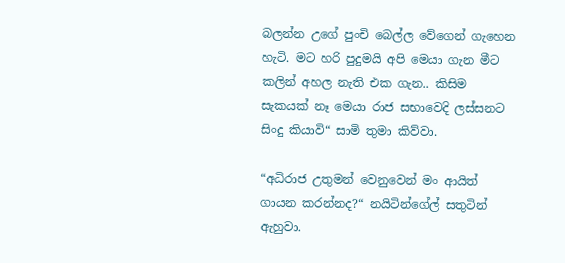බලන්න උගේ පුංචි බෙල්ල වේගෙන් ගැහෙන හැටි. මට හරි පුදුමයි අපි මෙයා ගැන මීට කලින් අහල නැති එක ගැන.. කිසිම සැකයක් නෑ මෙයා රාජ සභාවෙදි ලස්සනට සිංදු කියාවි“ සාමි තුමා කිව්වා.

“අධිරාජ උතුමන් වෙනුවෙන් මං ආයිත් ගායන කරන්නද?“ නයිටින්ගේල් සතුටින් ඇහුවා.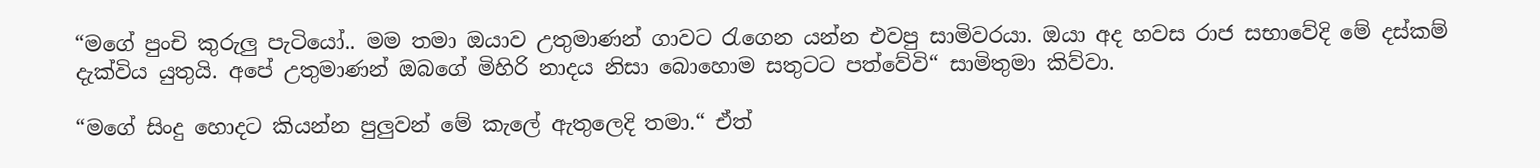“මගේ පුංචි කුරුලු පැටියෝ.. මම තමා ඔයාව උතුමාණන් ගාවට රැගෙන යන්න එවපු සාමිවරයා. ඔයා අද හවස රාජ සභාවේදි මේ දස්කම් දැක්විය යුතුයි. අපේ උතුමාණන් ඔබගේ මිහිරි නාදය නිසා බොහොම සතුටට පත්වේවි“ සාමිතුමා කිව්වා.

“මගේ සිංදු හොදට කියන්න පුලුවන් මේ කැලේ ඇතුලෙදි තමා.“ ඒත්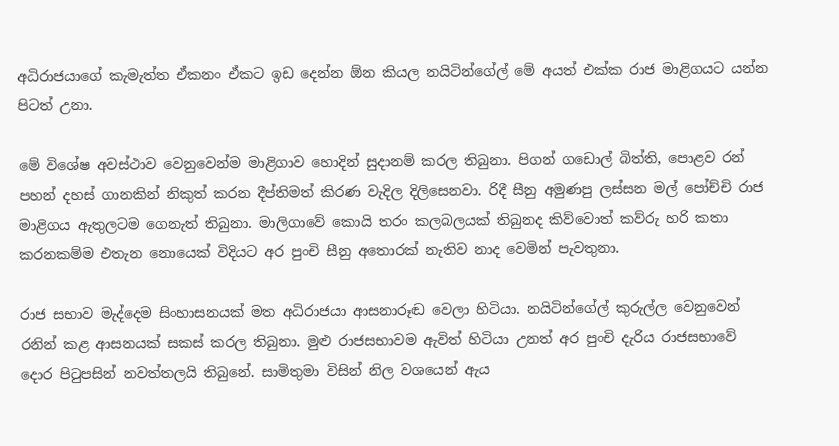අධිරාජයාගේ කැමැත්ත ඒකනං ඒකට ඉඩ දෙන්න ඕන කියල නයිටින්ගේල් මේ අයත් එක්ක රාජ මාළිගයට යන්න පිටත් උනා.

මේ විශේෂ අවස්ථාව වෙනුවෙන්ම මාළිගාව හොදින් සුදානම් කරල තිබුනා. පිගන් ගඩොල් බිත්ති, පොළව රන් පහන් දහස් ගානකින් නිකුත් කරන දීප්තිමත් කිරණ වැදිල දිලිසෙනවා. රිදී සීනු අමුණපු ලස්සන මල් පෝච්චි රාජ මාළිගය ඇතුලටම ගෙනැත් තිබුනා. මාලිගාවේ කොයි තරං කලබලයක් තිබුනද කිව්වොත් කව්රු හරි කතා කරනකම්ම එතැන නොයෙක් විදියට අර පුංචි සීනු අතොරක් නැතිව නාද වෙමින් පැවතුනා.

රාජ සභාව මැද්දෙම සිංහාසනයක් මත අධිරාජයා ආසනාරූඬ වෙලා හිටියා. නයිටින්ගේල් කුරුල්ල වෙනුවෙන් රනින් කළ ආසනයක් සකස් කරල තිබුනා. මුළු රාජසභාවම ඇවිත් හිටියා උනත් අර පුංචි දැරිය රාජසභාවේ දොර පිටුපසින් නවත්තලයි තිබුනේ. සාමිතුමා විසින් නිල වශයෙන් ඇය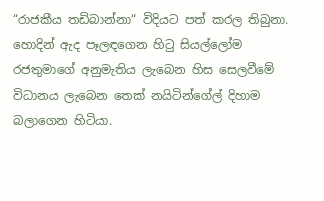“රාජකීය තඩිබාන්නා“ විදියට පත් කරල තිබුනා. හොදින් ඇද පෑලඳගෙන හිටු සියල්ලෝම රජතුමාගේ අනුමැතිය ලැබෙන හිස සෙලවීමේ විධානය ලැබෙන තෙක් නයිටින්ගේල් දිහාම බලාගෙන හිටියා.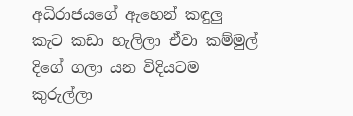අධිරාජයගේ ඇහෙන් කඳුලු කැට කඩා හැලිලා ඒවා කම්මුල් දිගේ ගලා යන විදියටම කුරුල්ලා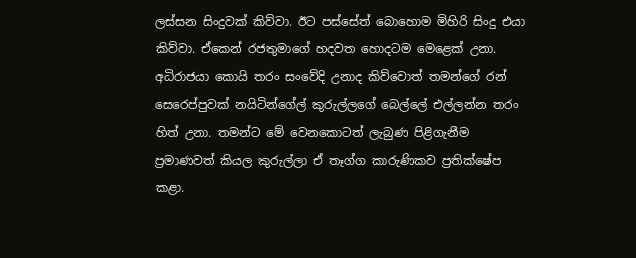ලස්සන සිංදුවක් කිව්වා. ඊට පස්සේත් බොහොම මිහිරි සිංදු එයා කිව්වා. ඒකෙන් රජතුමාගේ හදවත හොදටම මෙළෙක් උනා. අධිරාජයා කොයි තරං සංවේදි උනාද කිව්වොත් තමන්ගේ රන් සෙරෙප්පුවක් නයිටින්ගේල් කුරුල්ලගේ බෙල්ලේ එල්ලන්න තරං හිත් උනා. තමන්ට මේ වෙනකොටත් ලැබුණ පිළිගැනීම ප්‍රමාණවත් කියල කුරුල්ලා ඒ තෑග්ග කාරුණිකව ප්‍රතික්ෂේප කළා.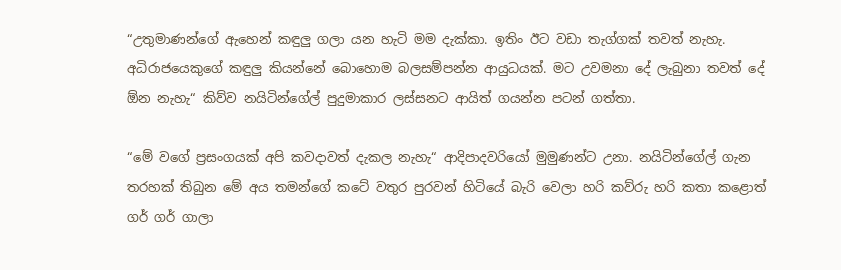“උතුමාණන්ගේ ඇහෙන් කඳුලු ගලා යන හැටි මම දැක්කා. ඉතිං ඊට වඩා තැග්ගක් තවත් නැහැ. අධිරාජයෙකුගේ කඳුලු කියන්නේ බොහොම බලසම්පන්න ආයුධයක්. මට උවමනා දේ ලැබුනා තවත් දේ ඕන නැහැ“ කිව්ව නයිටින්ගේල් පුදුමාකාර ලස්සනට ආයිත් ගයන්න පටන් ගත්තා.

“මේ වගේ ප්‍රසංගයක් අපි කවදාවත් දැකල නැහැ“ ආදිපාදවරියෝ මුමුණන්ට උනා. නයිටින්ගේල් ගැන තරහක් තිබුන මේ අය තමන්ගේ කටේ වතුර පුරවන් හිටියේ බැරි වෙලා හරි කව්රු හරි කතා කළොත් ගර් ගර් ගාලා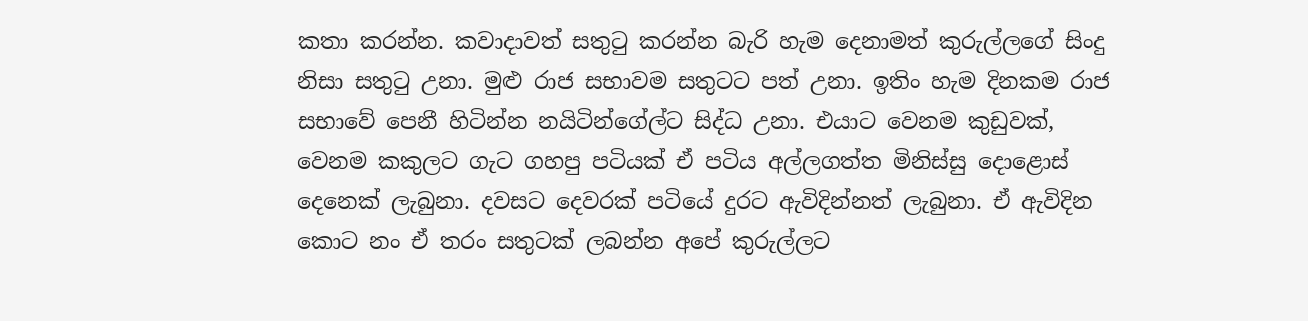කතා කරන්න. කවාදාවත් සතුටු කරන්න බැරි හැම දෙනාමත් කුරුල්ලගේ සිංදු නිසා සතුටු උනා. මුළු රාජ සභාවම සතුටට පත් උනා. ඉතිං හැම දිනකම රාජ සභාවේ පෙනී හිටින්න නයිටින්ගේල්ට සිද්ධ උනා. එයාට වෙනම කුඩුවක්, වෙනම කකුලට ගැට ගහපු පටියක් ඒ පටිය අල්ලගත්ත මිනිස්සු දොළොස් දෙනෙක් ලැබුනා. දවසට දෙවරක් පටියේ දුරට ඇවිදින්නත් ලැබුනා. ඒ ඇවිදින කොට නං ඒ තරං සතුටක් ලබන්න අපේ කුරුල්ලට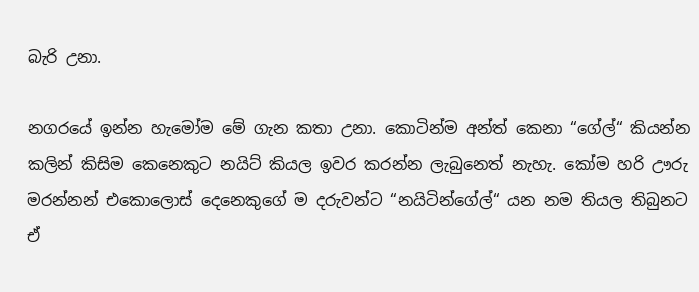බැරි උනා.

නගරයේ ඉන්න හැමෝම මේ ගැන කතා උනා. කොටින්ම අන්ත් කෙනා “ගේල්“ කියන්න කලින් කිසිම කෙනෙකුට නයිට් කියල ඉවර කරන්න ලැබුනෙත් නැහැ. කෝම හරි ඌරු මරන්නන් එකොලොස් දෙනෙකුගේ ම දරුවන්ට “නයිටින්ගේල්“ යන නම තියල තිබුනට ඒ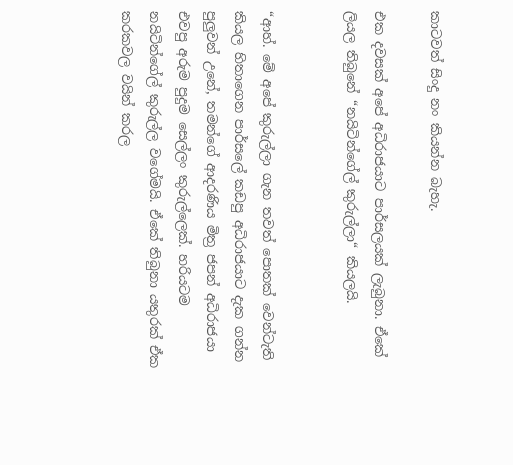කාටවත් සිංදු නං කියන්න බැහැ.

එක දවසක් අපේ අධිරාජයාට පාර්සලයක් ලැබුනා. ඒකේ ලියල තිබුනේ “නයිටින්ගේල් කුරුල්ලා“ කියලයි.


“ආහ්. මේ අපේ කුරුල්ලා ගැන තවත් පොතක් වෙන්ටැති කියල හිතාගෙන පාර්සලේ කඩපු අධිරාජයාට දැක ගන්න පුලුවන් උනේ, තමන්ගේ ආදරණිය මිත්‍ර ජපන් අධිරාජයා එවපු අරුම පුදුම සෙල්ලං කුරුල්ලෙක්. හරියටම නයිටින්ගේල් කුරුල්ල වගේමයි. ඒකේ තිබුනා යතුරක් ඒක කරකවල වයින් කරල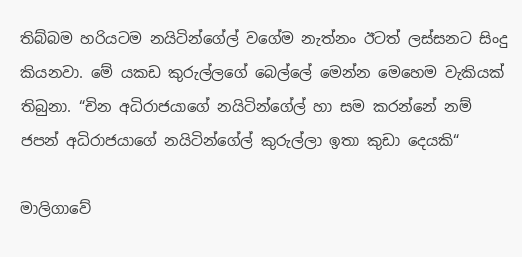තිබ්බම හරියටම නයිටින්ගේල් වගේම නැත්නං ඊටත් ලස්සනට සිංදු කියනවා. මේ යකඩ කුරුල්ලගේ බෙල්ලේ මෙන්න මෙහෙම වැකියක් තිබුනා. “චින අධිරාජයාගේ නයිටින්ගේල් හා සම කරන්නේ නම් ජපන් අධිරාජයාගේ නයිටින්ගේල් කුරුල්ලා ඉතා කුඩා දෙයකි“

මාලිගාවේ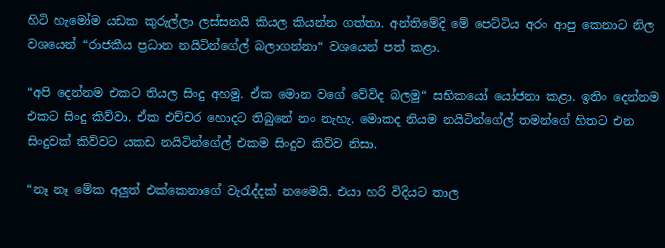හිටි හැමෝම යඩක කුරුල්ලා ලස්සනයි කියල කියන්න ගත්තා. අන්තිමේදි මේ පෙට්ටිය අරං ආපු කෙනාට නිල වශයෙන් “රාජකීය ප්‍රධාන නයිටින්ගේල් බලාගන්නා“ වශයෙන් පත් කළා.

“අපි දෙන්නම එකට තියල සිංදු අහමු. ඒක මොන වගේ වේවිද බලමු“ සභිකයෝ යෝජනා කළා. ඉතිං දෙන්නම එකට සිංදු කිව්වා. ඒක එච්චර හොදට තිබුනේ නං නැහැ. මොකද නියම නයිටින්ගේල් තමන්ගේ හිතට එන සිංදුවක් කිව්වට යකඩ නයිටින්ගේල් එකම සිංදුව කිව්ව නිසා.

“නෑ නෑ මේක අලුත් එක්කෙනාගේ වැරැද්දක් නමෛයි. එයා හරි විදියට තාල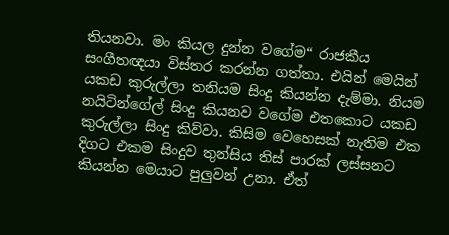තියනවා. මං කියල දුන්න වගේම“ රාජකීය සංගීතඥයා විස්තර කරන්න ගත්තා. එයින් මෙයින් යකඩ කුරුල්ලා තනියම සිංදු කියන්න දැම්මා. නියම නයිටින්ගේල් සිංදු කියනව වගේම එතකොට යකඩ කුරුල්ලා සිංදු කිව්වා. කිසිම වෙහෙසක් නැතිම එක දිගට එකම සිංදුව තුන්සිය තිස් පාරක් ලස්සනට කියන්න මෙයාට පුලුවන් උනා. ඒත්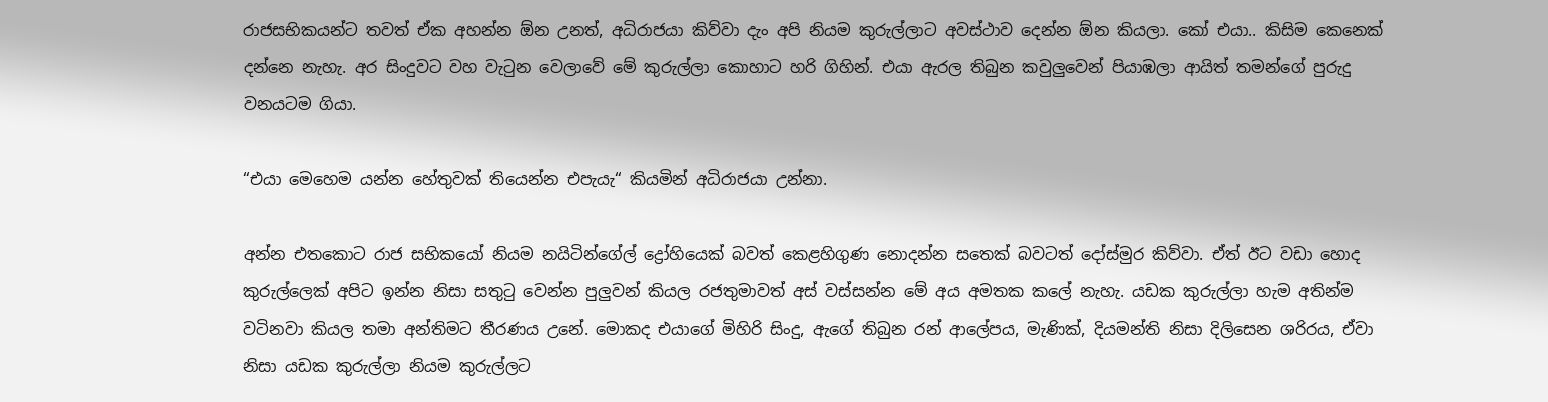රාජසභිකයන්ට තවත් ඒක අහන්න ඕන උනත්, අධිරාජයා කිව්වා දැං අපි නියම කුරුල්ලාට අවස්ථාව දෙන්න ඕන කියලා. කෝ එයා.. කිසිම කෙනෙක් දන්නෙ නැහැ. අර සිංදුවට වහ වැටුන වෙලාවේ මේ කුරුල්ලා කොහාට හරි ගිහින්. එයා ඇරල තිබුන කවුලුවෙන් පියාඹලා ආයිත් තමන්ගේ පුරුදු වනයටම ගියා.

“එයා මෙහෙම යන්න හේතුවක් තියෙන්න එපැයැ“ කියමින් අධිරාජයා උන්නා.

අන්න එතකොට රාජ සභිකයෝ නියම නයිටින්ගේල් ද්‍රෝහියෙක් බවත් කෙළහිගුණ නොදන්න සතෙක් බවටත් දෝස්මුර කිව්වා. ඒත් ඊට වඩා හොද කුරුල්ලෙක් අපිට ඉන්න නිසා සතුටු වෙන්න පුලුවන් කියල රජතුමාවත් අස් වස්සන්න මේ අය අමතක කලේ නැහැ. යඩක කුරුල්ලා හැම අතින්ම වටිනවා කියල තමා අන්තිමට තීරණය උනේ. මොකද එයාගේ මිහිරි සිංදු, ඇගේ තිබුන රන් ආලේපය, මැණික්, දියමන්ති නිසා දිලිසෙන ශරිරය, ඒවා නිසා යඩක කුරුල්ලා නියම කුරුල්ලට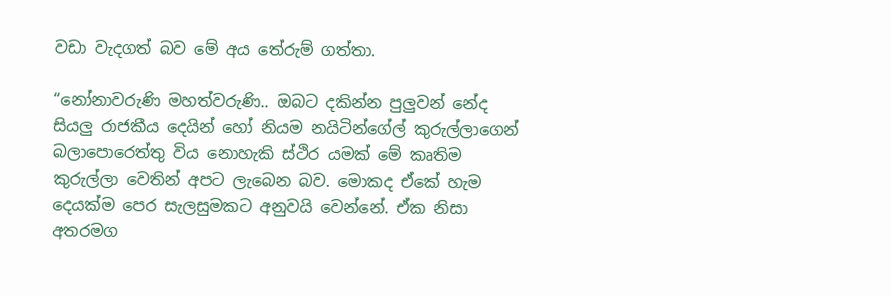වඩා වැදගත් බව මේ අය තේරුම් ගත්තා.

“නෝනාවරුණි මහත්වරුණි.. ඔබට දකින්න පුලුවන් නේද සියලු රාජකීය දෙයින් හෝ නියම නයිටින්ගේල් කුරුල්ලාගෙන් බලාපොරෙත්තු විය නොහැකි ස්ථිර යමක් මේ කෘතිම කුරුල්ලා වෙතින් අපට ලැබෙන බව. මොකද ඒකේ හැම දෙයක්ම පෙර සැලසුමකට අනුවයි වෙන්නේ. ඒක නිසා අතරමග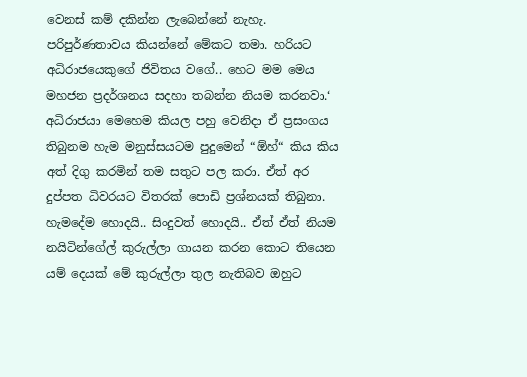වෙනස් කම් දකින්න ලැබෙන්නේ නැහැ. පරිපුර්ණතාවය කියන්නේ මේකට තමා. හරියට අධිරාජයෙකුගේ ජිවිතය වගේ.. හෙට මම මෙය මහජන ප්‍රදර්ශනය සදහා තබන්න නියම කරනවා.‘ අධිරාජයා මෙහෙම කියල පහු වෙනිදා ඒ ප්‍රසංගය තිබුනම හැම මනුස්සයටම පුදුමෙන් “ඕහ්“ කිය කිය අත් දිගු කරමින් තම සතුට පල කරා. ඒත් අර දුප්පත ධිවරයට විතරක් පොඩි ප්‍රශ්නයක් තිබුනා. හැමදේම හොදයි.. සිංදුවත් හොදයි.. ඒත් ඒත් නියම නයිටින්ගේල් කුරුල්ලා ගායන කරන කොට තියෙන යම් දෙයක් මේ කුරුල්ලා තුල නැතිබව ඔහුට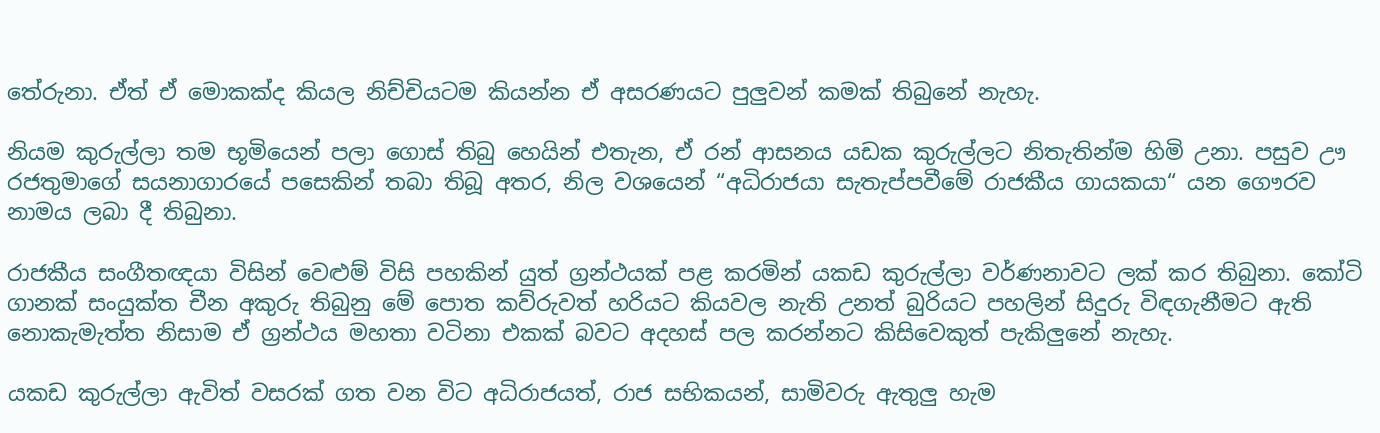තේරුනා. ඒත් ඒ මොකක්ද කියල නිච්චියටම කියන්න ඒ අසරණයට පුලුවන් කමක් තිබුනේ නැහැ.

නියම කුරුල්ලා තම භූමියෙන් පලා ගොස් තිබු හෙයින් එතැන, ඒ රන් ආසනය යඩක කුරුල්ලට නිතැතින්ම හිමි උනා. පසුව ඌ රජතුමාගේ සයනාගාරයේ පසෙකින් තබා තිබූ අතර, නිල වශයෙන් “අධිරාජයා සැතැප්පවීමේ රාජකීය ගායකයා“ යන ගෞරව නාමය ලබා දී තිබුනා.

රාජකීය සංගීතඥයා විසින් වෙළුම් විසි පහකින් යුත් ග්‍රන්ථයක් පළ කරමින් යකඩ කුරුල්ලා වර්ණනාවට ලක් කර තිබුනා. කෝටි ගානක් සංයුක්ත චීන අකුරු තිබුනු මේ පොත කව්රුවත් හරියට කියවල නැති උනත් බුරියට පහලින් සිදුරු විඳගැනීමට ඇති නොකැමැත්ත නිසාම ඒ ග්‍රන්ථය මහතා වටිනා එකක් බවට අදහස් පල කරන්නට කිසිවෙකුත් පැකිලුනේ නැහැ.

යකඩ කුරුල්ලා ඇවිත් වසරක් ගත වන විට අධිරාජයත්, රාජ සභිකයන්, සාමිවරු ඇතුලු හැම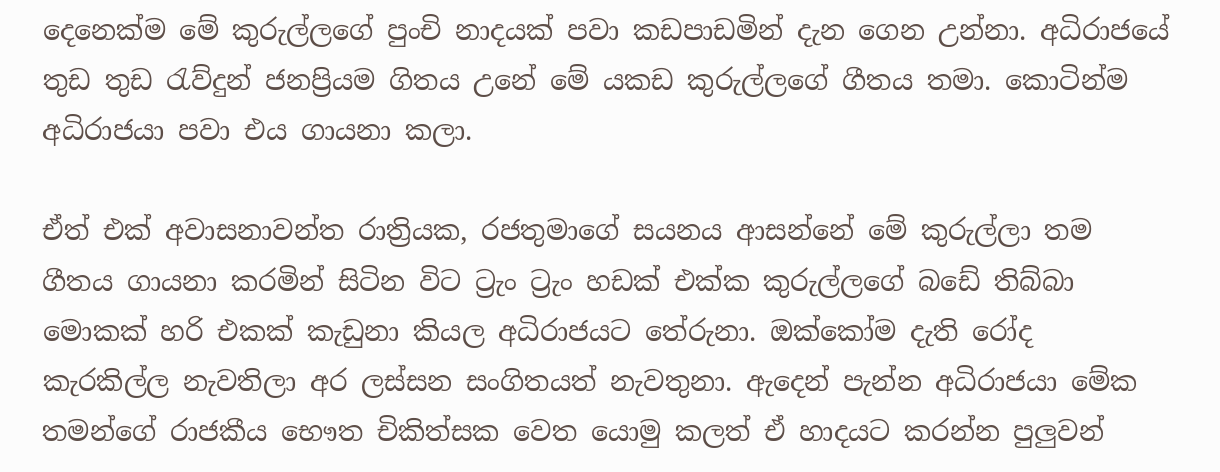දෙනෙක්ම මේ කුරුල්ලගේ පුංචි නාදයක් පවා කඩපාඩමින් දැන ගෙන උන්නා. අධිරාජයේ තුඩ තුඩ රැව්දුන් ජනප්‍රියම ගිතය උනේ මේ යකඩ කුරුල්ලගේ ගීතය තමා. කොටින්ම අධිරාජයා පවා එය ගායනා කලා.

ඒත් එක් අවාසනාවන්ත රාත්‍රියක, රජතුමාගේ සයනය ආසන්නේ මේ කුරුල්ලා තම ගීතය ගායනා කරමින් සිටින විට ට්‍රැං ට්‍රැං හඩක් එක්ක කුරුල්ලගේ බඩේ තිබ්බා මොකක් හරි එකක් කැඩුනා කියල අධිරාජයට තේරුනා. ඔක්කෝම දැති රෝද කැරකිල්ල නැවතිලා අර ලස්සන සංගිතයත් නැවතුනා. ඇදෙන් පැන්න අධිරාජයා මේක තමන්ගේ රාජකීය භෞත චිකිත්සක වෙත යොමු කලත් ඒ හාදයට කරන්න පුලුවන්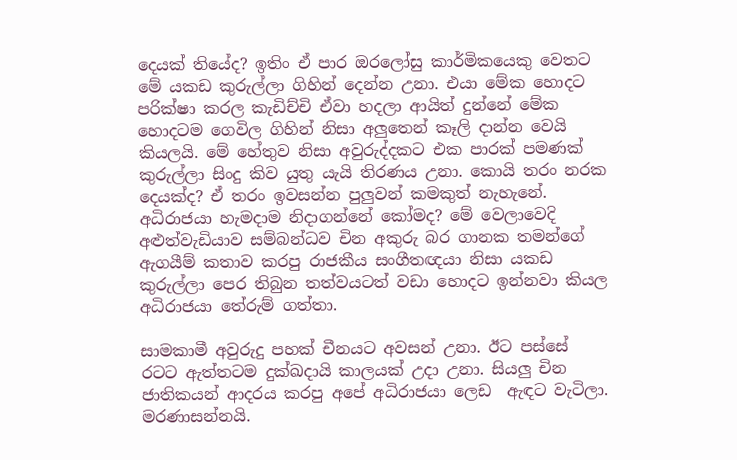දෙයක් තියේද? ඉතිං ඒ පාර ඔරලෝසු කාර්මිකයෙකු වෙතට මේ යකඩ කුරුල්ලා ගිහින් දෙන්න උනා. එයා මේක හොදට පරික්ෂා කරල කැඩිච්චි ඒවා හදලා ආයිත් දුන්නේ මේක හොදටම ගෙවිල ගිහින් නිසා අලුතෙන් කෑලි දාන්න වෙයි කියලයි. මේ හේතුව නිසා අවුරුද්දකට එක පාරක් පමණක් කුරුල්ලා සිංදු කිව යුතු යැයි තිරණය උනා. කොයි තරං නරක දෙයක්ද? ඒ තරං ඉවසන්න පුලුවන් කමකුත් නැහැනේ. අධිරාජයා හැමදාම නිදාගන්නේ කෝමද? මේ වෙලාවෙදි අළුත්වැඩියාව සම්බන්ධව චින අකුරු බර ගානක තමන්ගේ ඇගයීම් කතාව කරපු රාජකීය සංගීතඥයා නිසා යකඩ කුරුල්ලා පෙර තිබුන තත්වයටත් වඩා හොදට ඉන්නවා කියල අධිරාජයා තේරුම් ගත්තා.

සාමකාමී අවුරුදු පහක් චීනයට අවසන් උනා. ඊට පස්සේ රටට ඇත්තටම දුක්ඛදායි කාලයක් උදා උනා. සියලු චින ජාතිකයන් ආදරය කරපු අපේ අධිරාජයා ලෙඩ  ඇඳට වැටිලා. මරණාසන්නයි.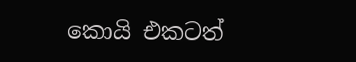කොයි එකටත්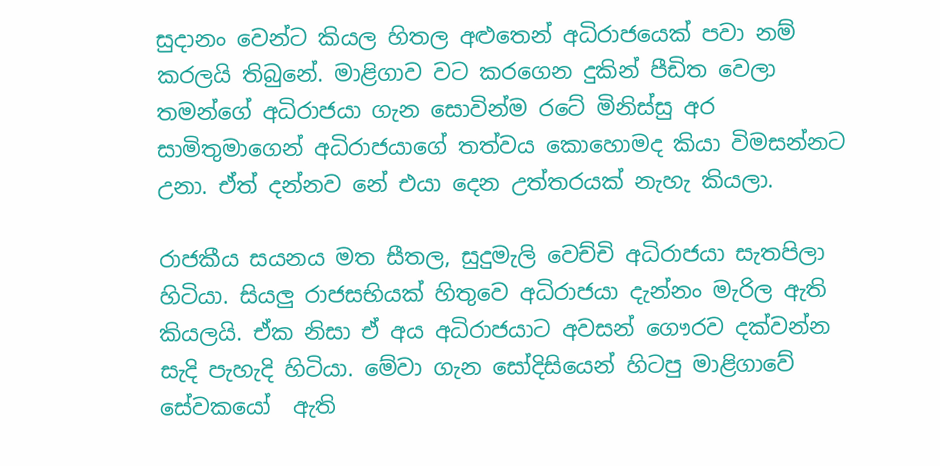සුදානං වෙන්ට කියල හිතල අළුතෙන් අධිරාජයෙක් පවා නම් කරලයි තිබුනේ. මාළිගාව වට කරගෙන දුකින් පීඩිත වෙලා තමන්ගේ අධිරාජයා ගැන සොවින්ම රටේ මිනිස්සු අර සාමිතුමාගෙන් අධිරාජයාගේ තත්වය කොහොමද කියා විමසන්නට උනා. ඒත් දන්නව නේ එයා දෙන උත්තරයක් නැහැ කියලා.

රාජකීය සයනය මත සීතල, සුදුමැලි වෙච්චි අධිරාජයා සැතපිලා හිටියා. සියලු රාජසභියක් හිතුවෙ අධිරාජයා දැන්නං මැරිල ඇති කියලයි. ඒක නිසා ඒ අය අධිරාජයාට අවසන් ගෞරව දක්වන්න සැදි පැහැදි හිටියා. මේවා ගැන සෝදිසියෙන් හිටපු මාළිගාවේ සේවකයෝ  ඇති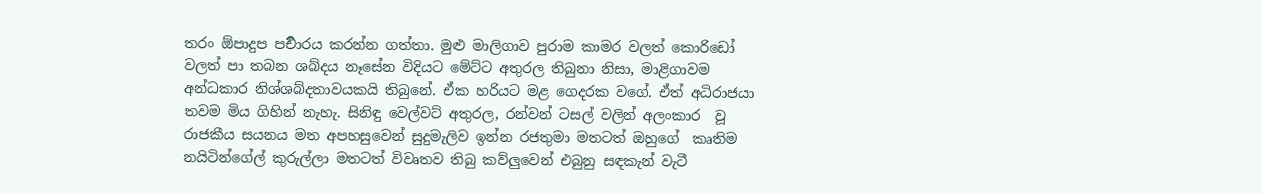තරං ඕපාදුප පර්‍චාරය කරන්න ගත්තා. මුළු මාලිගාව පුරාම කාමර වලත් කොරිඩෝ වලත් පා තබන ශබ්දය නෑසේන විදියට මේට්ට අතුරල තිබුනා නිසා, මාළිගාවම අන්ධකාර නිශ්ශබ්දතාවයකයි තිබුනේ. ඒක හරියට මළ ගෙදරක වගේ. ඒත් අධිරාජයා තවම මිය ගිහින් නැහැ. සිනිඳු වෙල්වට් අතුරල, රන්වන් ටසල් වලින් අලංකාර  වූ රාජකීය සයනය මත අපහසුවෙන් සුදුමැලිව ඉන්න රජතුමා මතටත් ඔහුගේ  කෘතිම නයිටින්ගේල් කුරුල්ලා මතටත් විවෘතව තිබු කව්ලුවෙන් එබුනු සඳකැන් වැටී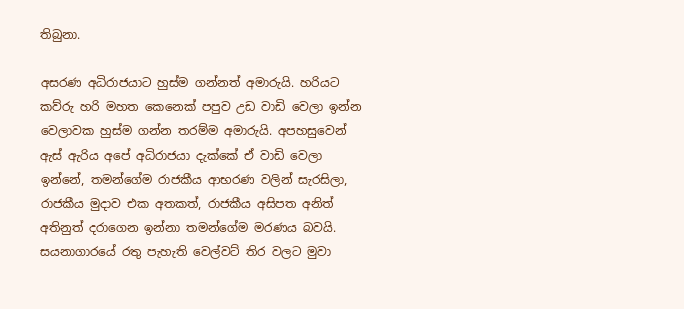තිබුනා.

අසරණ අධිරාජයාට හුස්ම ගන්නත් අමාරුයි. හරියට කව්රු හරි මහත කෙනෙක් පපුව උඩ වාඩි වෙලා ඉන්න වෙලාවක හුස්ම ගන්න තරම්ම අමාරුයි. අපහසුවෙන් ඇස් ඇරිය අපේ අධිරාජයා දැක්කේ ඒ වාඩි වෙලා ඉන්නේ, තමන්ගේම රාජකීය ආභරණ වලින් සැරසිලා, රාජකීය මුදාව එක අතකත්, රාජකීය අසිපත අනිත් අතිනුත් දරාගෙන ඉන්නා තමන්ගේම මරණය බවයි. සයනාගාරයේ රතු පැහැති වෙල්වට් තිර වලට මුවා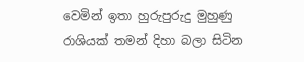වෙමින් ඉතා හුරුපුරුදු මුහුණු රාශියක් තමන් දිහා බලා සිටින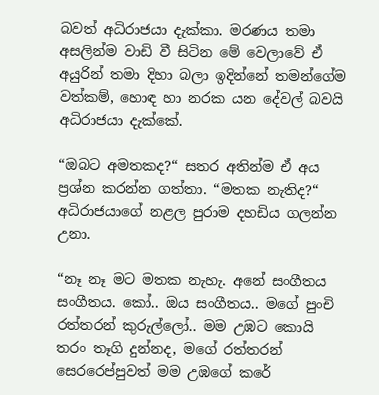බවත් අධිරාජයා දැක්කා. මරණය තමා අසලින්ම වාඩි වී සිටින මේ වෙලාවේ ඒ අයුරින් තමා දිහා බලා ඉදින්නේ තමන්ගේම වත්කම්, හොඳ හා නරක යන දේවල් බවයි අධිරාජයා දැක්කේ.

“ඔබට අමතකද?“ සතර අතින්ම ඒ අය ප්‍රශ්න කරන්න ගත්තා. “මතක නැතිද?“ අධිරාජයාගේ නළල පුරාම දහඩිය ගලන්න උනා.

“නෑ නෑ මට මතක නැහැ. අනේ සංගීතය සංගීතය. කෝ.. ඔය සංගීතය.. මගේ පුංචි රත්තරන් කුරුල්ලෝ.. මම උඹට කොයි තරං තෑගි දුන්නද, මගේ රත්තරන් සෙරරෙප්පුවත් මම උඹගේ කරේ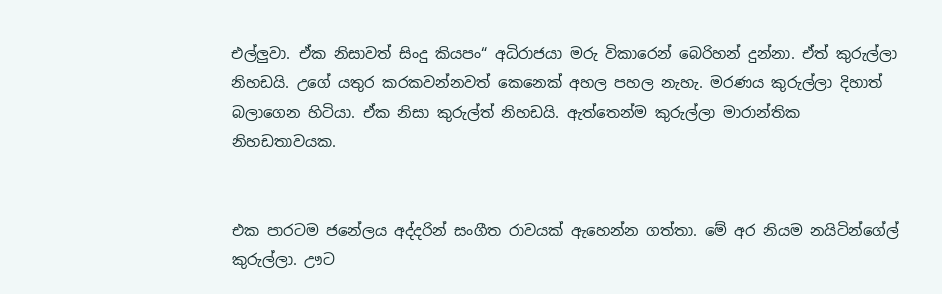එල්ලුවා. ඒක නිසාවත් සිංදු කියපං“ අධිරාජයා මරු විකාරෙන් බෙරිහන් දුන්නා. ඒත් කුරුල්ලා නිහඩයි. උගේ යතුර කරකවන්නවත් කෙනෙක් අහල පහල නැහැ. මරණය කුරුල්ලා දිහාත් බලාගෙන හිටියා. ඒක නිසා කුරුල්ත් නිහඩයි. ඇත්තෙන්ම කුරුල්ලා මාරාන්තික නිහඩතාවයක.


එක පාරටම ජනේලය අද්දරින් සංගීත රාවයක් ඇහෙන්න ගත්තා. මේ අර නියම නයිටින්ගේල් කුරුල්ලා. ඌට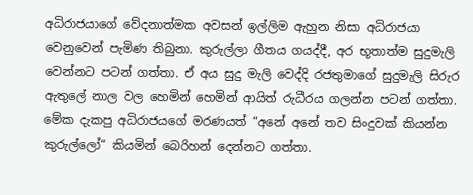අධිරාජයාගේ වේදනාත්මක අවසන් ඉල්ලිම ඇහුන නිසා අධිරාජයා වෙනුවෙන් පැමිණ තිබුනා. කුරුල්ලා ගීතය ගයද්දී, අර භූතාත්ම සුදුමැලි වෙන්නට පටන් ගත්තා. ඒ අය සුදු මැලි වෙද්දි රජතුමාගේ සුදුමැලි සිරුර ඇතුලේ නාල වල හෙමින් හෙමින් ආයිත් රුධීරය ගලන්න පටන් ගත්තා. මේක දැකපු අධිරාජයගේ මරණයත් “අනේ අනේ තව සිංදුවක් කියන්න කුරුල්ලෝ“ කියමින් බෙරිහන් දෙන්නට ගත්තා.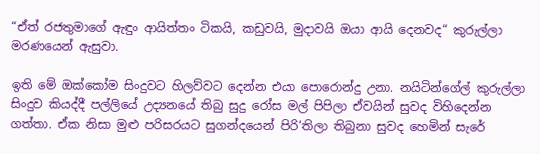“ඒත් රජතුමාගේ ඇඳුං ආයිත්තං ටිකයි, කඩුවයි, මුදාවයි ඔයා ආයි දෙනවද“ කුරුල්ලා මරණයෙන් ඇසුවා.

ඉති මේ ඔක්කෝම සිංදුවට හිලව්වට දෙන්න එයා පොරොන්දු උනා. නයිටින්ගේල් කුරුල්ලා සිංදුව කියද්දී පල්ලියේ උද්‍යනයේ තිබු සුදු රෝස මල් පිපිලා ඒවයින් සුවද විහිදෙන්න ගත්තා. ඒක නිසා මුළු පරිසරයට සුගන්දයෙන් පිරි‘තිලා තිබුනා සුවද හෙමින් සැරේ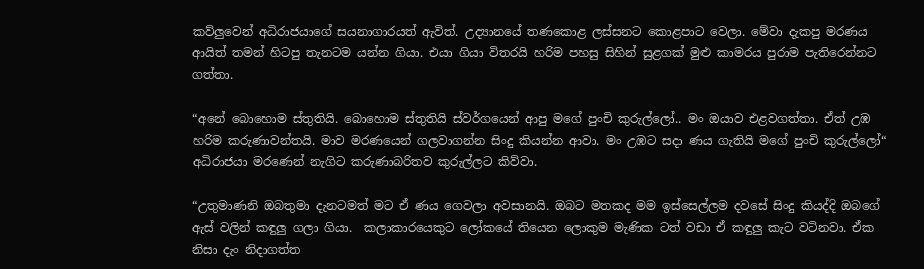කව්ලුවෙන් අධිරාජයාගේ සයනාගාරයත් ඇවිත්. උද්‍යානයේ තණකොළ ලස්සනට කොළපාට වෙලා. මේවා දැකපු මරණය ආයිත් තමන් හිටපු තැනටම යන්න ගියා. එයා ගියා විතරයි හරිම පහසු සිහින් සුළගක් මුළු කාමරය පුරාම පැතිරෙන්නට ගත්තා.

“අනේ බොහොම ස්තුතියි. බොහොම ස්තුතියි ස්වර්ගයෙන් ආපු මගේ පුංචි කුරුල්ලෝ.. මං ඔයාව එළවගත්තා. ඒත් උඹ හරිම කරුණාවන්තයි. මාව මරණයෙන් ගලවාගන්න සිංදු කියන්න ආවා. මං උඹට සදා ණය ගැතියි මගේ පුංචි කුරුල්ලෝ“ අධිරාජයා මරණෙන් නැගිට කරුණාබරිතව කුරුල්ලට කිව්වා.

“උතුමාණනි ඔබතුමා දැනටමත් මට ඒ ණය ගෙවලා අවසානයි. ඔබට මතකද මම ඉස්සෙල්ලම දවසේ සිංදු කියද්දි ඔබගේ ඇස් වලින් කඳුලු ගලා ගියා.  කලාකාරයෙකුට ලෝකයේ තියෙන ලොකුම මැණික ටත් වඩා ඒ කඳුලු කැට වටිනවා. ඒක නිසා දැං නිදාගත්ත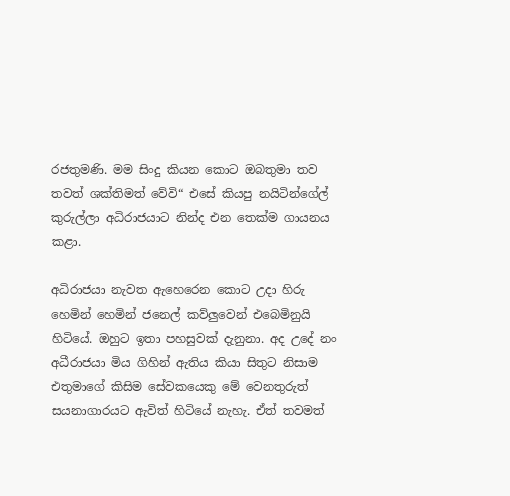රජතුමණි. මම සිංදු කියන කොට ඔබතුමා තව තවත් ශක්තිමත් වේවි“ එසේ කියපු නයිටින්ගේල් කුරුල්ලා අධිරාජයාට නින්ද එන තෙක්ම ගායනය කළා.

අධිරාජයා නැවත ඇහෙරෙන කොට උදා හිරු හෙමින් හෙමින් ජනෙල් කව්ලුවෙන් එබෙමිනුයි හිටියේ. ඔහුට ඉතා පහසුවක් දැනුනා. අද උදේ නං අධීරාජයා මිය ගිහින් ඇතිය කියා සිතුට නිසාම එතුමාගේ කිසිම සේවකයෙකු මේ වෙනතුරුත් සයනාගාරයට ඇවිත් හිටියේ නැහැ. ඒත් තවමත්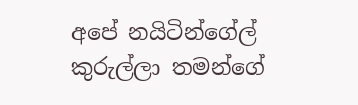අපේ නයිටින්ගේල් කුරුල්ලා තමන්ගේ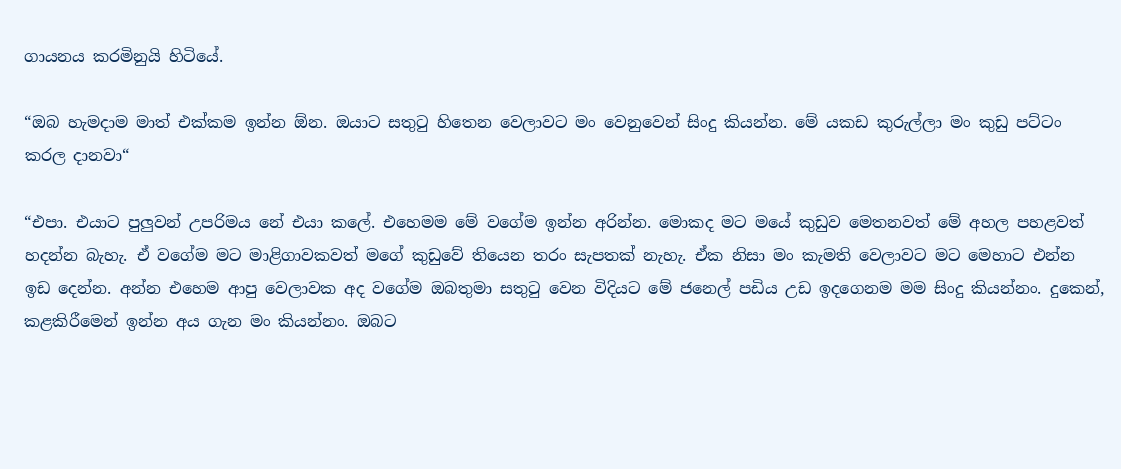ගායනය කරමිනුයි හිටියේ.

“ඔබ හැමදාම මාත් එක්කම ඉන්න ඕන. ඔයාට සතුටු හිතෙන වෙලාවට මං වෙනුවෙන් සිංදු කියන්න. මේ යකඩ කුරුල්ලා මං කුඩු පට්ටං කරල දානවා“

“එපා. එයාට පුලුවන් උපරිමය නේ එයා කලේ. එහෙමම මේ වගේම ඉන්න අරින්න. මොකද මට මයේ කුඩුව මෙතනවත් මේ අහල පහළවත් හදන්න බැහැ. ඒ වගේම මට මාළිගාවකවත් මගේ කුඩුවේ තියෙන තරං සැපතක් නැහැ. ඒක නිසා මං කැමති වෙලාවට මට මෙහාට එන්න ඉඩ දෙන්න. අන්න එහෙම ආපු වෙලාවක අද වගේම ඔබතුමා සතුටු වෙන විදියට මේ ජනෙල් පඩිය උඩ ඉදගෙනම මම සිංදු කියන්නං. දුකෙන්, කළකිරීමෙන් ඉන්න අය ගැන මං කියන්නං. ඔබට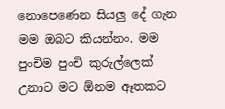නොපෙණෙන සියලු දේ ගැන මම ඔබට කියන්නං. මම පුංචිම පුංචි කුරුල්ලෙක් උනාට මට ඕනම ඈතකට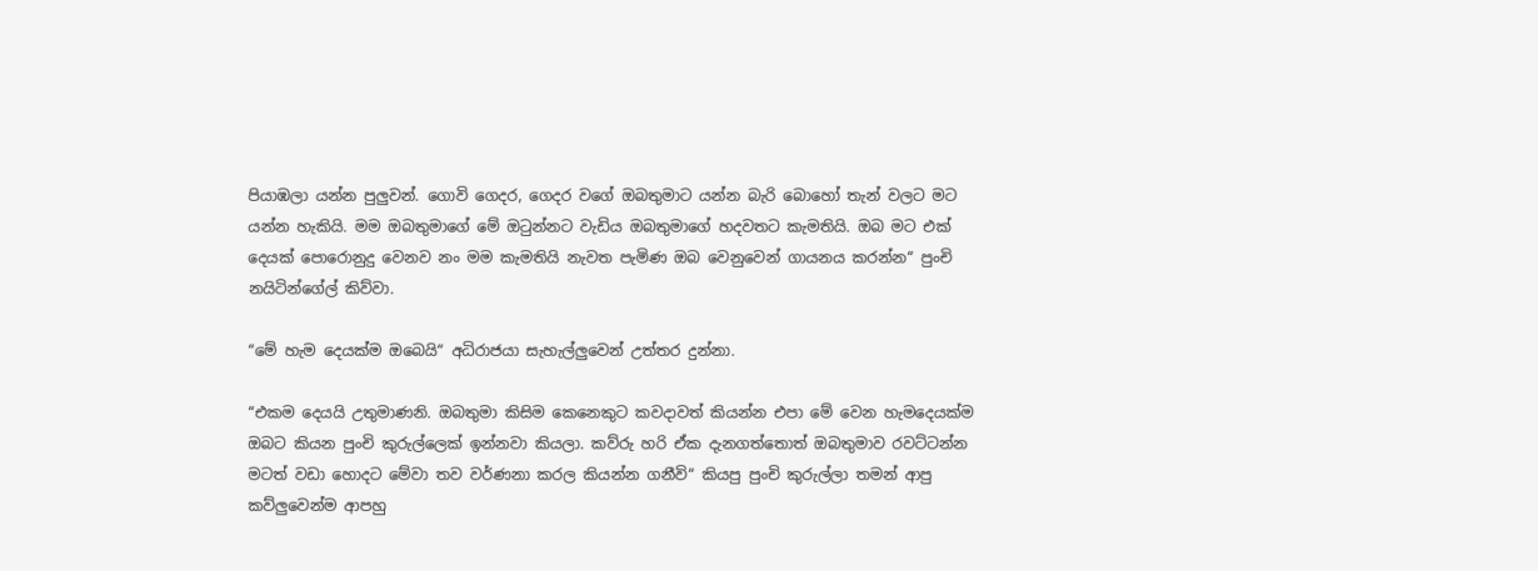පියාඹලා යන්න පුලුවන්. ගොවි ගෙදර, ගෙදර වගේ ඔබතුමාට යන්න බැරි බොහෝ තැන් වලට මට යන්න හැකියි. මම ඔබතුමාගේ මේ ඔටුන්නට වැඩිය ඔබතුමාගේ හදවතට කැමතියි. ඔබ මට එක් දෙයක් පොරොනුදු වෙනව නං මම කැමතියි නැවත පැමිණ ඔබ වෙනුවෙන් ගායනය කරන්න“ පුංචි නයිටින්ගේල් කිව්වා.

“මේ හැම දෙයක්ම ඔබෙයි“ අධිරාජයා සැහැල්ලුවෙන් උත්තර දුන්නා.

“එකම දෙයයි උතුමාණනි. ඔබතුමා කිසිම කෙනෙකුට කවදාවත් කියන්න එපා මේ වෙන හැමදෙයක්ම ඔබට කියන පුංචි කුරුල්ලෙක් ඉන්නවා කියලා. කව්රු හරි ඒක දැනගත්තොත් ඔබතුමාව රවට්ටන්න මටත් වඩා හොදට මේවා තව වර්ණනා කරල කියන්න ගනීවි“ කියපු පුංචි කුරුල්ලා තමන් ආපු කව්ලුවෙන්ම ආපහු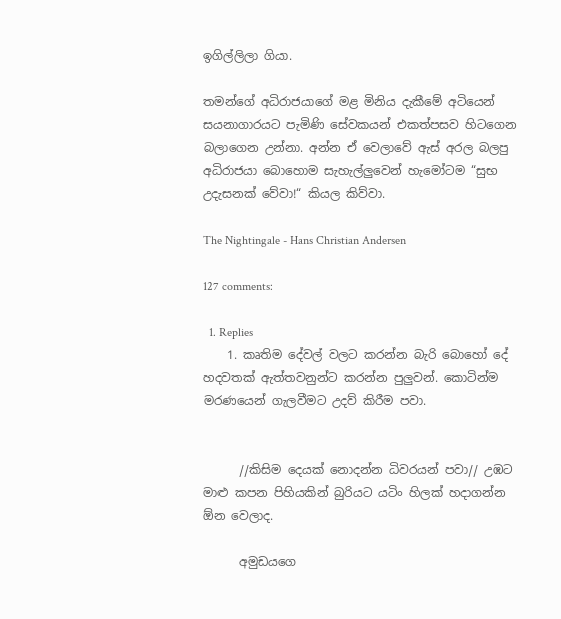ඉගිල්ලිලා ගියා.

තමන්ගේ අධිරාජයාගේ මළ මිනිය දැකීමේ අටියෙන් සයනාගාරයට පැමිණි සේවකයන් එකත්පසව හිටගෙන බලාගෙන උන්නා. අන්න ඒ වෙලාවේ ඇස් අරල බලපු අධිරාජයා බොහොම සැහැල්ලුවෙන් හැමෝටම “සුභ උදැසනක් වේවා!“ කියල කිව්වා.

The Nightingale - Hans Christian Andersen

127 comments:

  1. Replies
    1. කෘතිම දේවල් වලට කරන්න බැරි බොහෝ දේ හදවතක් ඇත්තවනුන්ට කරන්න පුලුවන්. කොටින්ම මරණයෙන් ගැලවීමට උදව් කිරීම පවා.


      //කිසිම දෙයක් නොදන්න ධිවරයන් පවා// උඹට මාළු කපන පිහියකින් බුරියට යටිං හිලක් හදාගන්න ඕන වෙලාද.

      අමුඩයගෙ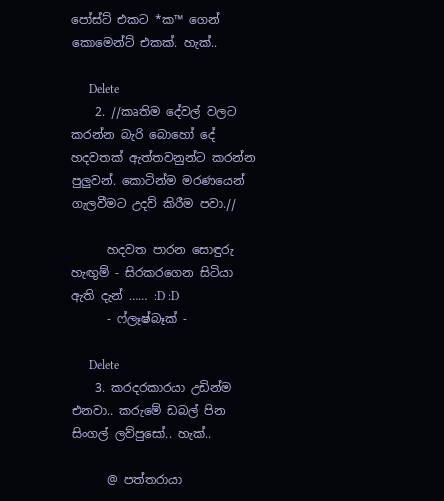පෝස්ට් එකට *ක™ ගෙන් කොමෙන්ට් එකක්. හැක්..

      Delete
    2. //කෘතිම දේවල් වලට කරන්න බැරි බොහෝ දේ හදවතක් ඇත්තවනුන්ට කරන්න පුලුවන්. කොටින්ම මරණයෙන් ගැලවීමට උදව් කිරීම පවා.//

      හදවත පාරන සොඳුරු හැඟුම් - සිරකරගෙන සිටියා ඇති දැන් …… :D :D
      - ෆ්ලෑෂ්බෑක් -

      Delete
    3. කරදරකාරයා උඩින්ම එනවා.. කරුමේ ඩබල් පින සිංගල් ලව්පුසෝ.. හැක්..

      @ පත්තරායා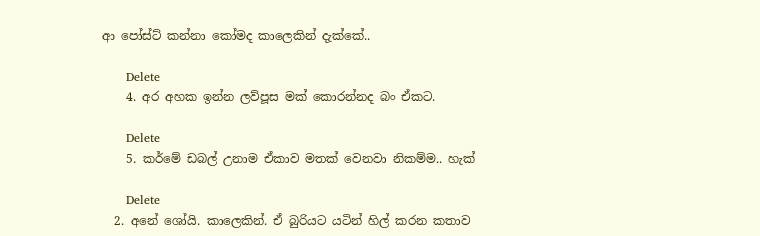ආ පෝස්ට් කන්නා කෝමද කාලෙකින් දැක්කේ..

      Delete
    4. අර අහක ඉන්න ලව්පූස මක් කොරන්නද බං ඒකට.

      Delete
    5. කර්මේ ඩබල් උනාම ඒකාව මතක් වෙනවා නිකම්ම.. හැක්

      Delete
  2. අනේ ශෝයි. කාලෙකින්. ඒ බුරියට යටින් හිල් කරන කතාව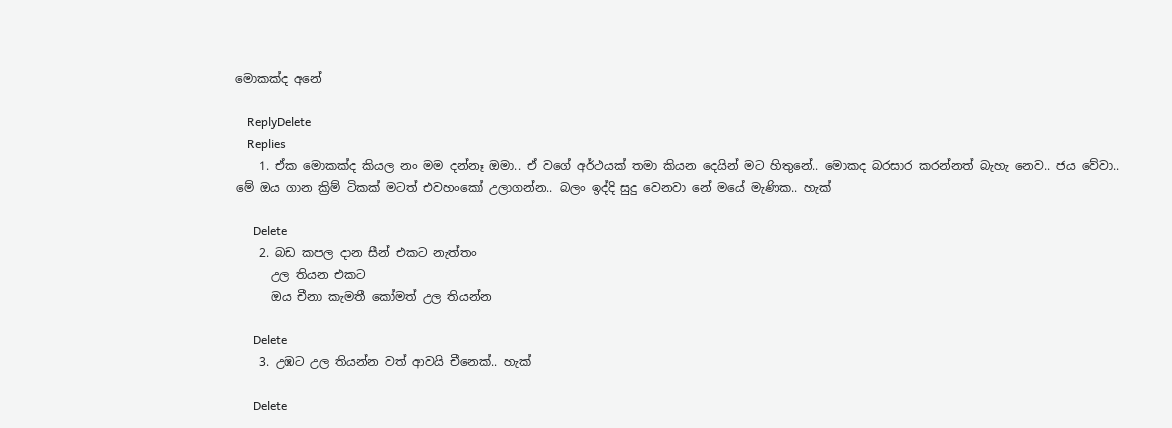මොකක්ද අනේ

    ReplyDelete
    Replies
    1. ඒක මොකක්ද කියල නං මම දන්නෑ ඔමා.. ඒ වගේ අර්ථයක් තමා කියන දෙයින් මට හිතුනේ.. මොකද බරසාර කරන්නත් බැහැ නෙව.. ජය වේවා.. මේ ඔය ගාන ක්‍රිම් ටිකක් මටත් එවහංකෝ උලාගන්න.. බලං ඉද්දි සුදු වෙනවා නේ මයේ මැණික.. හැක්

      Delete
    2. බඩ කපල දාන සීන් එකට නැත්තං
      උල තියන එකට
      ඔය චීනා කැමතී කෝමත් උල තියන්න

      Delete
    3. උඹට උල තියන්න වත් ආවයි චීනෙක්.. හැක්

      Delete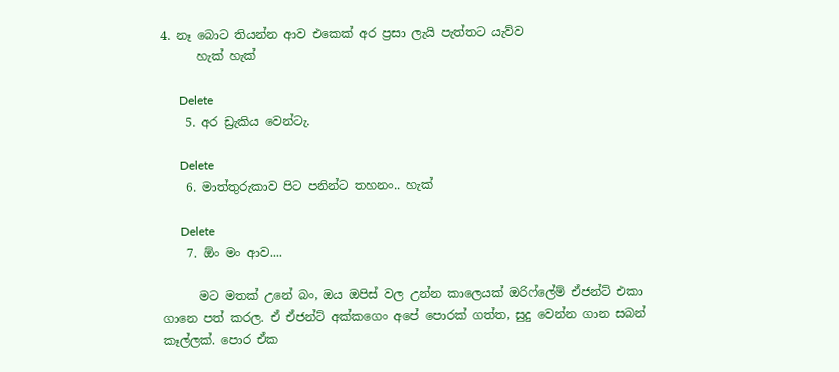4. නෑ බොට තියන්න ආව එකෙක් අර ප්‍රසා ලැයි පැත්තට යැව්ව
      හැක් හැක්

      Delete
    5. අර ඩ්‍රැකිය වෙන්ටැ.

      Delete
    6. මාත්තුරුකාව පිට පනින්ට තහනං.. හැක්

      Delete
    7. ඕං මං ආව....

      මට මතක් උනේ බං, ඔය ඔපිස් වල උන්න කාලෙයක් ඔරිෆ්ලේම් ඒජන්ට් එකා ගානෙ පත් කරල. ඒ ඒජන්ට් අක්කගෙං අපේ පොරක් ගත්ත, සුදු වෙන්න ගාන සබන් කෑල්ලක්. පොර ඒක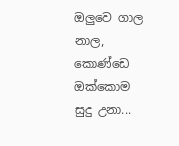ඔලුවෙ ගාල නාල, කොණ්ඩෙ ඔක්කොම සුදු උනා...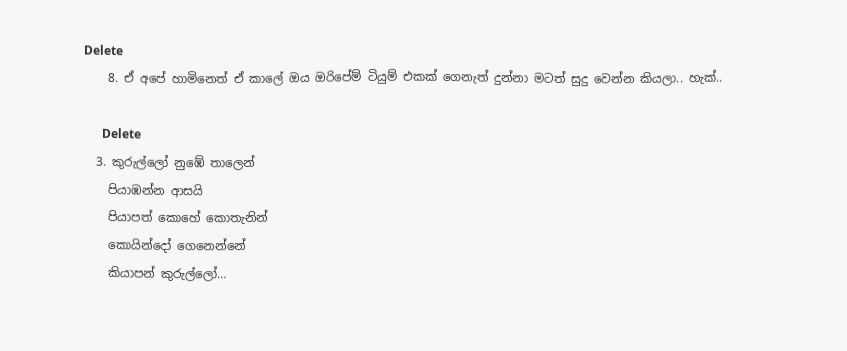Delete
    8. ඒ අපේ හාමිනෙත් ඒ කාලේ ඔය ඔරිපේම් ටියුම් එකක් ගෙනැත් දුන්නා මටත් සුදු වෙන්න කියලා.. හැක්..

      Delete
  3. කුරුල්ලෝ නුඹේ තාලෙන්
    පියාඹන්න ආසයි
    පියාපත් කොහේ කොතැනින්
    කොයින්දෝ ගෙනෙන්නේ
    කියාපන් කුරුල්ලෝ…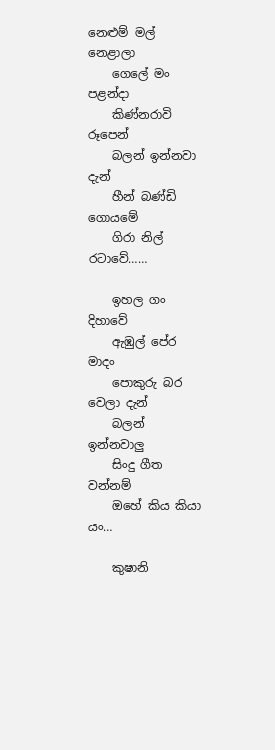නෙළුම් මල් නෙළාලා
    ගෙලේ මං පළන්දා
    කිණ්නරාවි රූපෙන්
    බලන් ඉන්නවා දැන්
    හීන් බණ්ඩි ගොයමේ
    ගිරා නිල් රටාවේ……

    ඉහල ගං දිහාවේ
    ඇඹුල් පේර මාදං
    පොකුරු බර වෙලා දැන්
    බලන් ඉන්නවාලු
    සිංදු ගීත වන්නම්
    ඔහේ කිය කියා යං…

    කුෂානි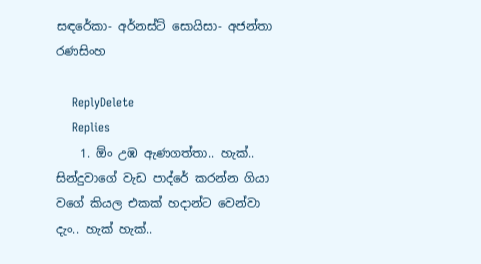සඳරේකා- අර්නස්ට් සොයිසා- අජන්තා රණසිංහ

    ReplyDelete
    Replies
    1. ඕං උඹ ඇණගත්තා.. හැක්.. සින්දුවාගේ වැඩ පාද්රේ කරන්න ගියා වගේ කියල එකක් හදාන්ට වෙන්වා දැං.. හැක් හැක්..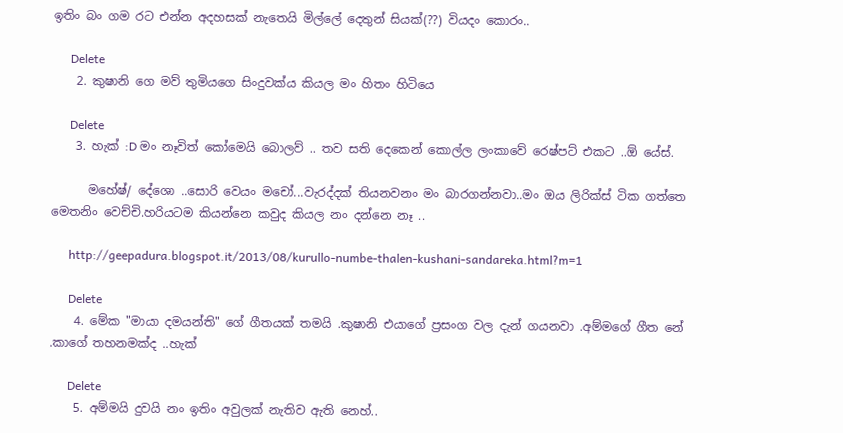ඉතිං බං ගම රට එන්න අදහසක් නැතෙයි මිල්ලේ දෙතුන් සියක්(??) වියදං කොරං..

      Delete
    2. කුෂානි ගෙ මව් තුමියගෙ සිංදුවක්ය කියල මං හිතං හිටියෙ

      Delete
    3. හැක් :D මං නෑවිත් කෝමෙයි බොලව් .. තව සති දෙකෙන් කොල්ල ලංකාවේ රෙෂ්පට් එකට ..ඕ යේස්.

      මහේෂ්/ දේශො ..සොරි වෙයං මචෝ...වැරද්දක් තියනවනං මං බාරගන්නවා..මං ඔය ලිරික්ස් ටික ගත්තෙ මෙතනිං වෙච්චි.හරියටම කියන්නෙ කවුද කියල නං දන්නෙ නෑ ..

      http://geepadura.blogspot.it/2013/08/kurullo-numbe-thalen-kushani-sandareka.html?m=1

      Delete
    4. මේක "මායා දමයන්ති" ගේ ගීතයක් තමයි .කුෂානි එයාගේ ප්‍රසංග වල දැන් ගයනවා .අම්මගේ ගීත නේ .කාගේ තහනමක්ද ..හැක්

      Delete
    5. අම්මයි දුවයි නං ඉතිං අවුලක් නැතිව ඇති නෙහ්..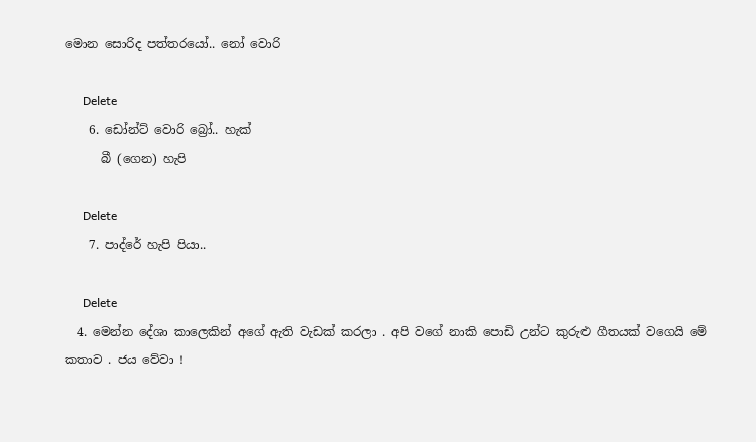මොන සොරිද පත්තරයෝ.. නෝ වොරි

      Delete
    6. ඩෝන්ට් වොරි බ්‍රෝ.. හැක්
      බී (ගෙන) හැපි

      Delete
    7. පාද්රේ හැපි පියා..

      Delete
  4. මෙන්න දේශා කාලෙකින් අගේ ඇති වැඩක් කරලා . අපි වගේ නාකි පොඩි උන්ට කුරුළු ගීතයක් වගෙයි මේ කතාව . ජය වේවා !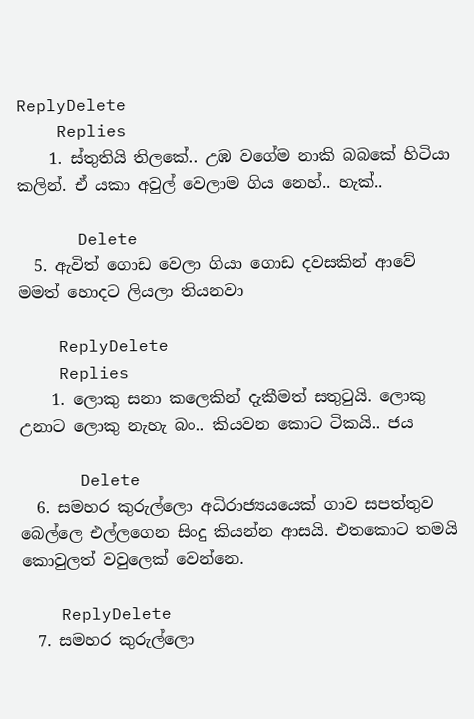ReplyDelete
    Replies
    1. ස්තුතියි තිලකේ.. උඹ වගේම නාකි බබකේ හිටියා කලින්. ඒ යකා අවුල් වෙලාම ගිය නෙහ්.. හැක්..

      Delete
  5. ඇවිත් ගොඩ වෙලා ගියා ගොඩ දවසකින් ආවේ මමත් හොදට ලියලා තියනවා

    ReplyDelete
    Replies
    1. ලොකු සනා කලෙකින් දැකීමත් සතුටුයි. ලොකු උනාට ලොකු නැහැ බං.. කියවන කොට ටිකයි.. ජය

      Delete
  6. සමහර කුරුල්ලො අධිරාජ්‍යයයෙක් ගාව සපත්තුව බෙල්ලෙ එල්ලගෙන සිංදු කියන්න ආසයි. එතකොට තමයි කොවුලත් වවුලෙක් වෙන්නෙ.

    ReplyDelete
  7. සමහර කුරුල්ලො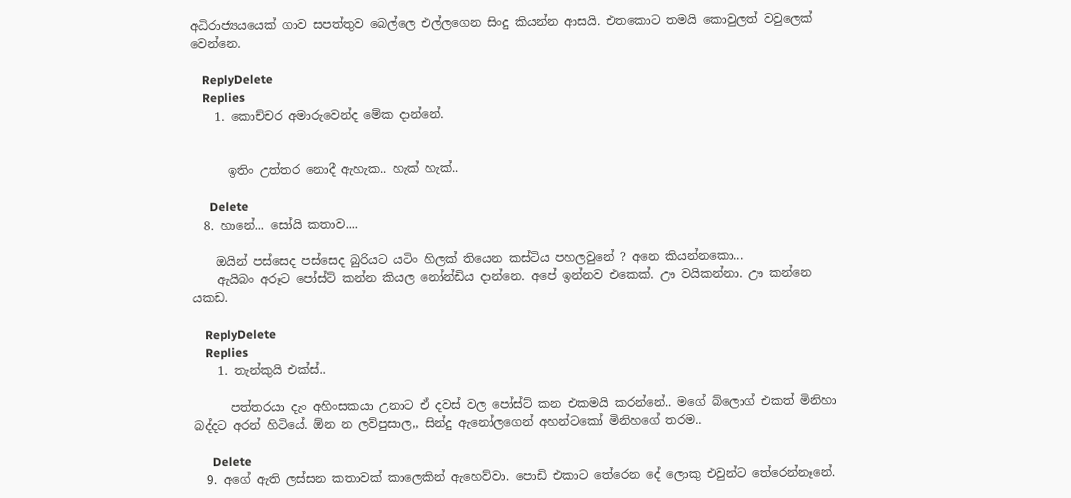අධිරාජ්‍යයයෙක් ගාව සපත්තුව බෙල්ලෙ එල්ලගෙන සිංදු කියන්න ආසයි. එතකොට තමයි කොවුලත් වවුලෙක් වෙන්නෙ.

    ReplyDelete
    Replies
    1. කොච්චර අමාරුවෙන්ද මේක දාන්නේ.


      ඉතිං උත්තර නොදී ඇහැක.. හැක් හැක්..

      Delete
  8. හානේ... සෝයි කතාව....

    ඔයින් පස්සෙද පස්සෙද බුරියට යටිං හිලක් තියෙන කස්ටිය පහලවුනේ ? අනෙ කියන්නකො...
    ඇයිබං අරූට පෝස්ට් කන්න කියල නෝන්ඩිය දාන්නෙ. අපේ ඉන්නව එකෙක්. ඌ වයිකන්නා. ඌ කන්නෙ යකඩ.

    ReplyDelete
    Replies
    1. තැන්කුයි එක්ස්..

      පත්තරයා දැං අහිංසකයා උනාට ඒ දවස් වල පෝස්ට් කන එකමයි කරන්නේ.. මගේ බ්ලොග් එකත් මිනිහා බද්දට අරන් හිටියේ. ඕන න ලව්පුසාල,, සින්දු ඇනෝලගෙන් අහන්ටකෝ මිනිහගේ තරම..

      Delete
  9. අගේ ඇති ලස්සන කතාවක් කාලෙකින් ඇහෙව්වා. පොඩි එකාට තේරෙන දේ ලොකු එවුන්ට තේරෙන්නෑනේ.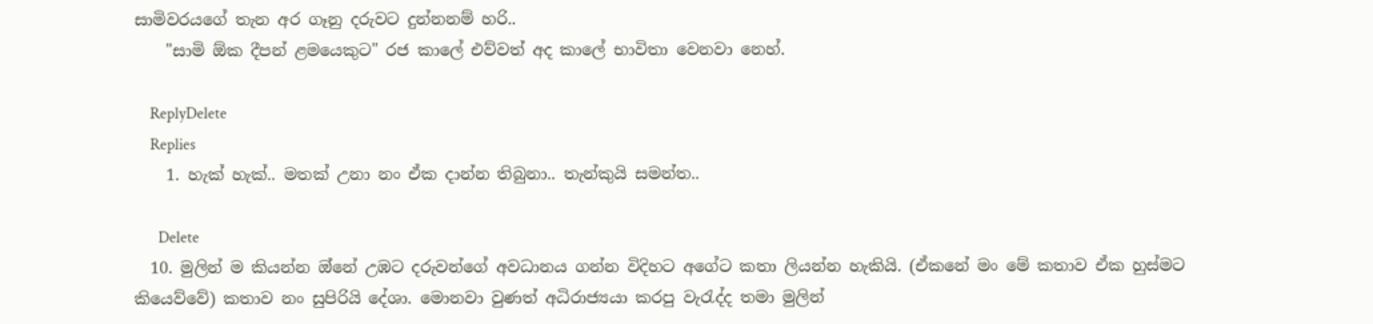සාමිවරයගේ තැන අර ගෑනු දරුවට දුන්නනම් හරි..
    "සාමි ඕක දීපන් ළමයෙකුට" රජ කාලේ එව්වත් අද කාලේ භාවිතා වෙනවා නෙහ්.

    ReplyDelete
    Replies
    1. හැක් හැක්.. මතක් උනා නං ඒක දාන්න තිබුනා.. තැන්කුයි සමන්ත..

      Delete
  10. මුලින් ම කියන්න ඔ්නේ උඹට දරුවන්ගේ අවධානය ගන්න විදිහට අගේට කතා ලියන්න හැකියි. (ඒකනේ මං මේ කතාව ඒක හුස්මට කියෙව්වේ) කතාව නං සුපිරියි දේශා. මොනවා වුණත් අධිරාජ්‍යයා කරපු වැරැද්ද තමා මුලින්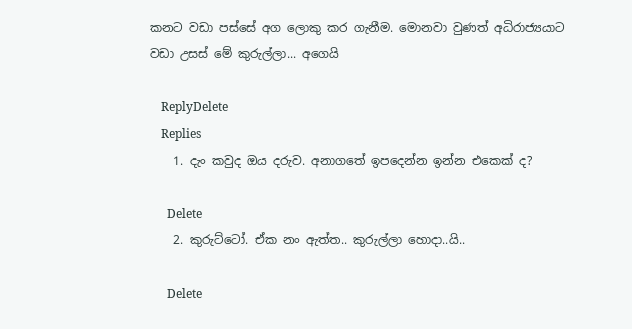කනට වඩා පස්සේ අග ලොකු කර ගැනීම. මොනවා වුණත් අධිරාජ්‍යයාට වඩා උසස් මේ කුරුල්ලා... අගෙයි

    ReplyDelete
    Replies
    1. දැං කවුද ඔය දරුව. අනාගතේ ඉපදෙන්න ඉන්න එකෙක් ද?

      Delete
    2. කුරුට්ටෝ. ඒක නං ඇත්ත.. කුරුල්ලා හොදා..යි..

      Delete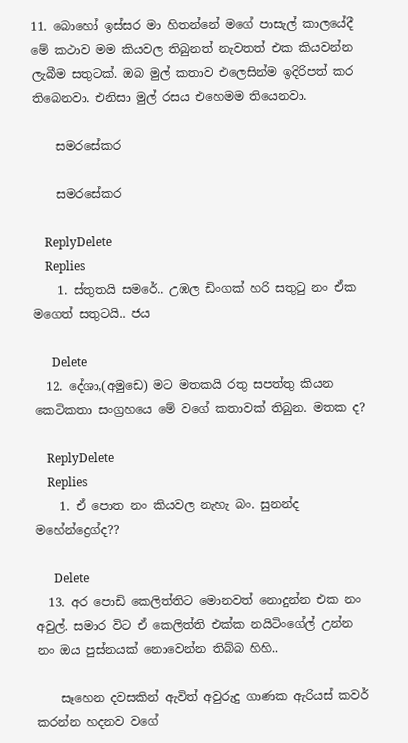11. බොහෝ ඉස්සර මා හිතන්නේ මගේ පාසැල් කාලයේදී මේ කථාව මම කියවල තිබුනත් නැවතත් එක කියවන්න ලැබීම සතුටක්. ඔබ මුල් කතාව එලෙසින්ම ඉදිරිපත් කර තිබෙනවා. එනිසා මුල් රසය එහෙමම තියෙනවා.

    සමරසේකර

    සමරසේකර

    ReplyDelete
    Replies
    1. ස්තුතයි සමරේ.. උඹල ඩිංගක් හරි සතුටු නං ඒක මගෙත් සතුටයි.. ජය

      Delete
  12. දේශා,(අමුඩෙ) මට මතකයි රතු සපත්තු කියන කෙටිකතා සංග්‍රහයෙ මේ වගේ කතාවක් තිබුන. මතක ද?

    ReplyDelete
    Replies
    1. ඒ පොත නං කියවල නැහැ බං. සුනන්ද මහේන්ද්‍රෙග්ද??

      Delete
  13. අර පොඩි කෙලිත්තිට මොනවත් නොදුන්න එක නං අවුල්. සමාර විට ඒ කෙලිත්ති එක්ක නයිටිංගේල් උන්න නං ඔය පුස්නයක් නොවෙන්න තිබ්බ හිහි..

    සෑහෙන දවසකින් ඇවිත් අවුරුදු ගාණක ඇරියස් කවර් කරන්න හදනව වගේ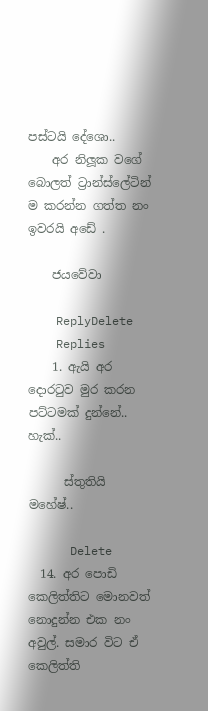පස්ටයි දේශො..
    අර නිලූක වගේ බොලත් ට්‍රාන්ස්ලේටින් ම කරන්න ගත්ත නං ඉවරයි අඩේ .

    ජයවේවා

    ReplyDelete
    Replies
    1. ඇයි අර දොරටුව මුර කරන පට්ටමක් දුන්නේ.. හැක්..

      ස්තුතියි මහේෂ්..

      Delete
  14. අර පොඩි කෙලිත්තිට මොනවත් නොදුන්න එක නං අවුල්. සමාර විට ඒ කෙලිත්ති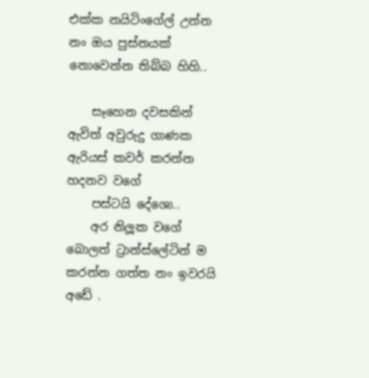එක්ක නයිටිංගේල් උන්න නං ඔය පුස්නයක් නොවෙන්න තිබ්බ හිහි..

    සෑහෙන දවසකින් ඇවිත් අවුරුදු ගාණක ඇරියස් කවර් කරන්න හදනව වගේ
    පස්ටයි දේශො..
    අර නිලූක වගේ බොලත් ට්‍රාන්ස්ලේටින් ම කරන්න ගත්ත නං ඉවරයි අඩේ .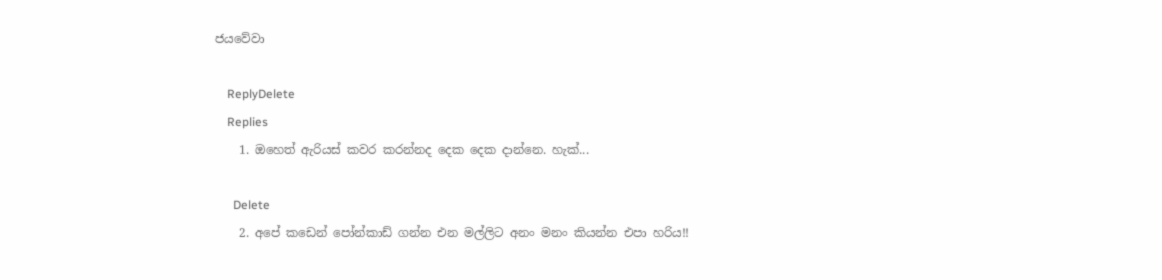ජයවේවා

    ReplyDelete
    Replies
    1. ඔහෙත් ඇරියස් කවර කරන්නද දෙක දෙක දාන්නෙ. හැක්...

      Delete
    2. අපේ කඩෙන් පෝන්කාඩ් ගන්න එන මල්ලිට අනං මනං කියන්න එපා හරිය!!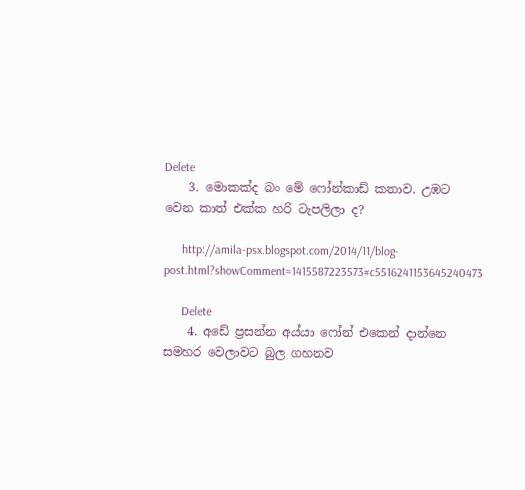Delete
    3. මොකක්ද බං මේ ෆෝන්කාඩ් කතාව. උඹට වෙන කාත් එක්ක හරි ටැපලිලා ද?

      http://amila-psx.blogspot.com/2014/11/blog-post.html?showComment=1415587223573#c5516241153645240473

      Delete
    4. අඩේ ප්‍රසන්න අය්යා ෆෝන් එකෙන් දාන්නෙ සමහර වෙලාවට බුල ගහනව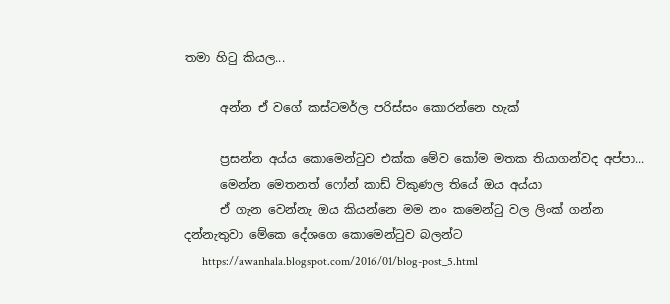තමා හිටු කියල...

      අන්න ඒ වගේ කස්ටමර්ල පරිස්සං කොරන්නෙ හැක්

      ප්‍රසන්න අය්ය කොමෙන්ටුව එක්ක මේව කෝම මතක තියාගන්වද අප්පා...
      මෙන්න මෙතනත් ෆෝන් කාඩ් විකුණල තියේ ඔය අය්යා
      ඒ ගැන වෙන්නැ ඔය කියන්නෙ මම නං කමෙන්ටු වල ලිංක් ගන්න දන්නැතුවා මේකෙ දේශගෙ කොමෙන්ටුව බලන්ට
      https://awanhala.blogspot.com/2016/01/blog-post_5.html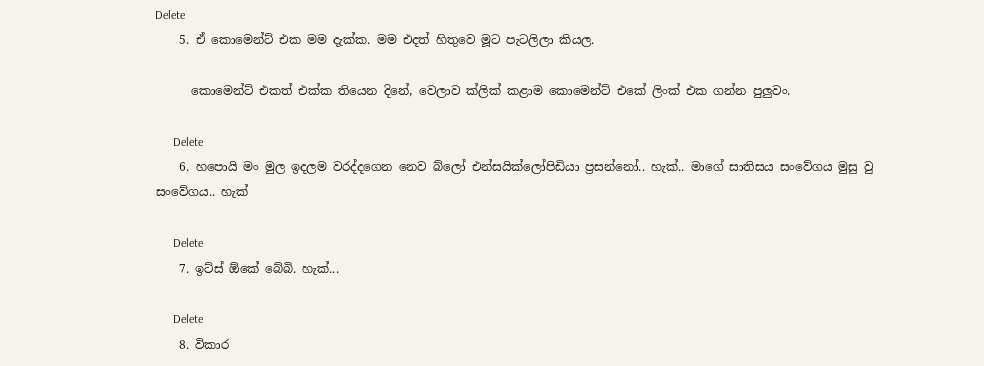Delete
    5. ඒ කොමෙන්ට් එක මම දැක්ක. මම එදත් හිතුවෙ මූට පැටලිලා කියල.

      කොමෙන්ට් එකත් එක්ක තියෙන දිනේ, වෙලාව ක්ලික් කළාම කොමෙන්ට් එකේ ලිංක් එක ගන්න පුලුවං.

      Delete
    6. හපොයි මං මුල ඉදලම වරද්දගෙන නෙව බ්ලෝ එන්සයික්ලෝපිඩියා ප්‍රසන්නෝ.. හැක්.. මාගේ සාතිසය සංවේගය මුසු වු සංවේගය.. හැක්

      Delete
    7. ඉට්ස් ඕකේ බේබි. හැක්...

      Delete
    8. විකාර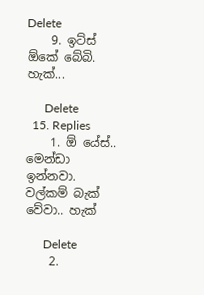Delete
    9. ඉට්ස් ඕකේ බේබි. හැක්...

      Delete
  15. Replies
    1. ඕ යේස්.. මෙන්ඩා ඉන්නවා. වල්කම් බැක් වේවා.. හැක්

      Delete
    2.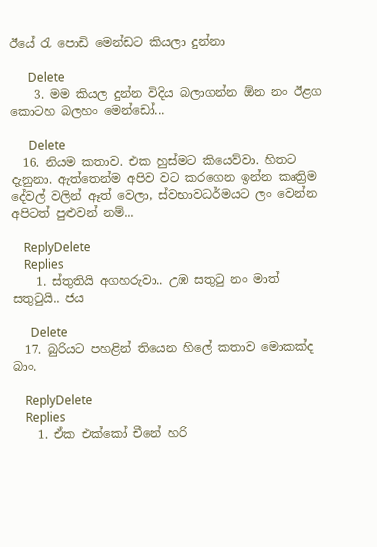ඊයේ රැ පොඩි මෙන්ඩට කියලා දුන්නා

      Delete
    3. මම කියල දුන්න විදිය බලාගන්න ඕන නං ඊළග කොටහ බලහං මෙන්ඩෝ...

      Delete
  16. නියම කතාව. එක හුස්මට කියෙව්වා. හිතට දැනුනා. ඇත්තෙන්ම අපිව වට කරගෙන ඉන්න කෘත්‍රිම දේවල් වලින් ඈත් වෙලා, ස්වභාවධර්මයට ලං වෙන්න අපිටත් පුළුවන් නම්...

    ReplyDelete
    Replies
    1. ස්තුතියි අගහරුවා.. උඹ සතුටු නං මාත් සතුටුයි.. ජය

      Delete
  17. බුරියට පහළින් තියෙන හිලේ කතාව මොකක්ද බාං.

    ReplyDelete
    Replies
    1. ඒක එක්කෝ චීනේ හරි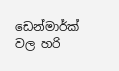ඩෙන්මාර්ක් වල හරි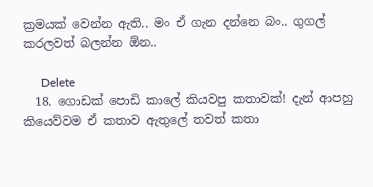ක්‍රමයක් වෙන්න ඇති.. මං ඒ ගැන දන්නෙ බං.. ගුගල් කරලවත් බලන්න ඕන..

      Delete
  18. ගොඩක් පොඩි කාලේ කියවපු කතාවක්! දැන් ආපහු කියෙව්වම ඒ කතාව ඇතුලේ තවත් කතා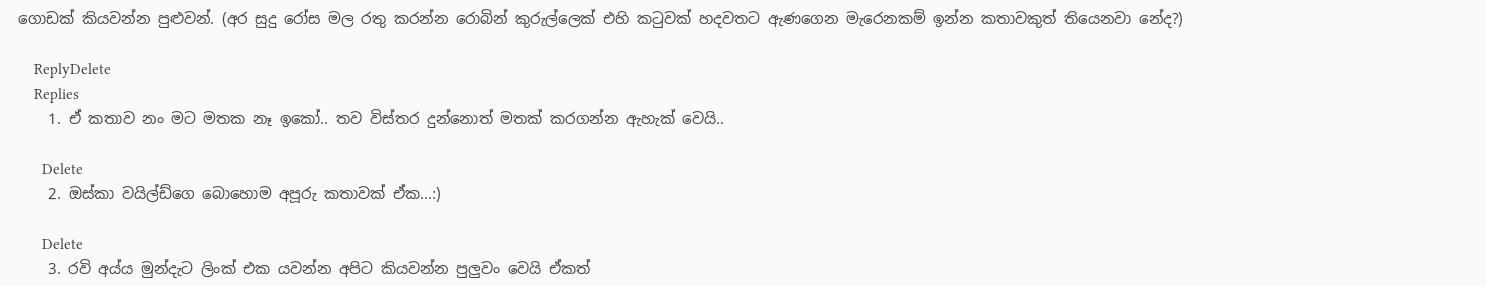ගොඩක් කියවන්න පුළුවන්. (අර සුදු රෝස මල රතු කරන්න රොබින් කුරුල්ලෙක් එහි කටුවක් හදවතට ඇණගෙන මැරෙනකම් ඉන්න කතාවකුත් තියෙනවා නේද?)

    ReplyDelete
    Replies
    1. ඒ කතාව නං මට මතක නෑ ඉකෝ.. තව විස්තර දුන්නොත් මතක් කරගන්න ඇහැක් වෙයි..

      Delete
    2. ඔස්කා වයිල්ඩ්ගෙ බොහොම අපූරු කතාවක් ඒක...:)

      Delete
    3. රවි අය්ය මුන්දැට ලිංක් එක යවන්න අපිට කියවන්න පුලුවං වෙයි ඒකත්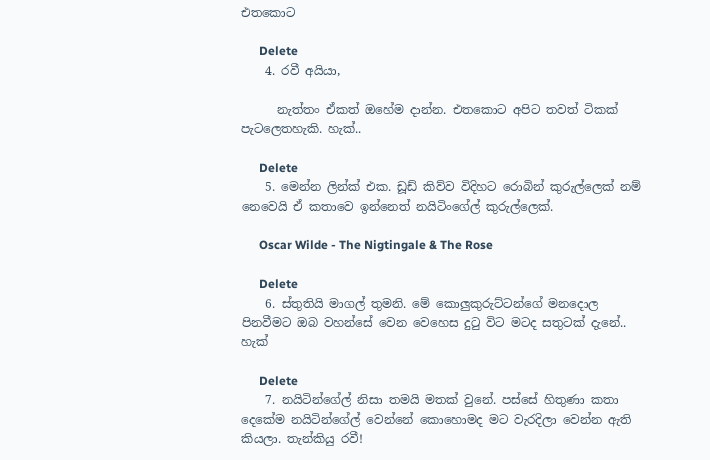එතකොට

      Delete
    4. රවී අයියා,

      නැත්තං ඒකත් ඔහේම දාන්න. එතකොට අපිට තවත් ටිකක් පැටලෙතහැකි. හැක්..

      Delete
    5. මෙන්න ලින්ක් එක. ඩූඩ් කිව්ව විදිහට රොබින් කුරුල්ලෙක් නම් නෙවෙයි ඒ කතාවෙ ඉන්නෙත් නයිටිංගේල් කුරුල්ලෙක්.

      Oscar Wilde - The Nigtingale & The Rose

      Delete
    6. ස්තුතියි මාගල් තුමනි. මේ කොලුකුරුට්ටන්ගේ මනදොල පිනවීමට ඔබ වහන්සේ වෙන වෙහෙස දුටු විට මටද සතුටක් දැනේ.. හැක්

      Delete
    7. නයිටින්ගේල් නිසා තමයි මතක් වුනේ. පස්සේ හිතුණා කතා දෙකේම නයිටින්ගේල් වෙන්නේ කොහොමද මට වැරදිලා වෙන්න ඇති කියලා. තැන්කියු රවී!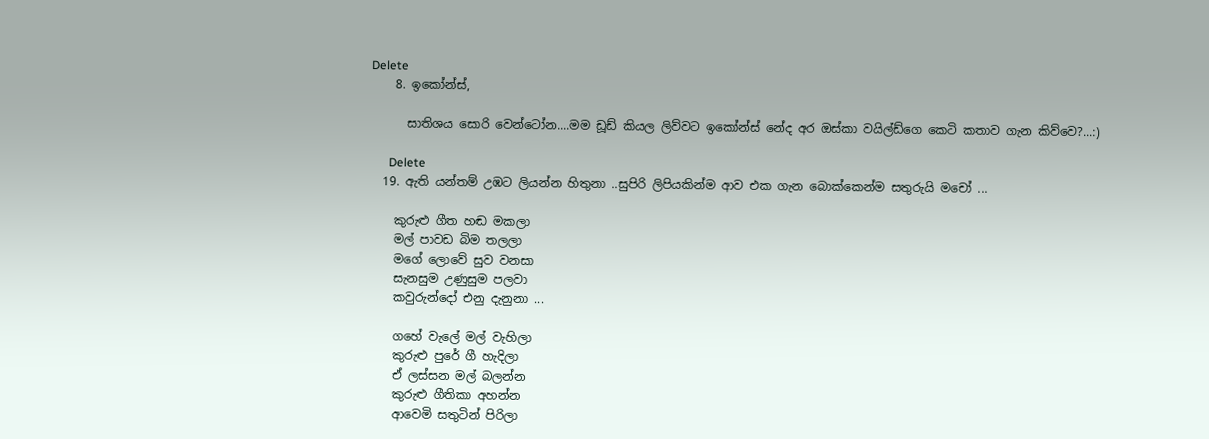Delete
    8. ඉකෝන්ස්,

      සාතිශය සොරි වෙන්ටෝන....මම ඩූඩ් කියල ලිව්වට ඉකෝන්ස් නේද අර ඔස්කා වයිල්ඩ්ගෙ කෙටි කතාව ගැන කිව්වෙ?...:)

      Delete
  19. ඇති යන්තම් උඹට ලියන්න හිතුනා ..සුපිරි ලිපියකින්ම ආව එක ගැන බොක්කෙන්ම සතුරුයි මචෝ ...

    කුරුළු ගීත හඬ මකලා
    මල් පාවඩ බිම තලලා
    මගේ ලොවේ සුව වනසා
    සැනසුම උණුසුම පලවා
    කවුරුන්දෝ එනු දැනුනා ...

    ගහේ වැලේ මල් වැහිලා
    කුරුළු පුරේ ගී හැදිලා
    ඒ ලස්සන මල් බලන්න
    කුරුළු ගීතිකා අහන්න
    ආවෙමි සතුටින් පිරිලා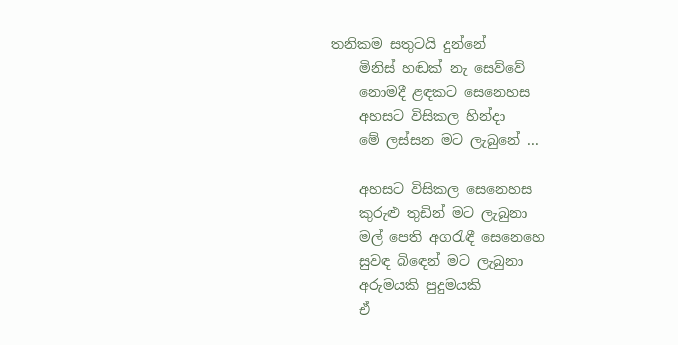තනිකම සතුටයි දුන්නේ
    මිනිස් හඬක් නැ සෙව්වේ
    නොමදී ළඳකට සෙනෙහස
    අහසට විසිකල හින්දා
    මේ ලස්සන මට ලැබුනේ ...

    අහසට විසිකල සෙනෙහස
    කුරුළු තුඩින් මට ලැබුනා
    මල් පෙති අගරැඳී සෙනෙහෙ
    සුවඳ බිඳෙන් මට ලැබුනා
    අරුමයකි පුදුමයකි
    ඒ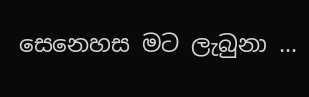සෙනෙහස මට ලැබුනා ...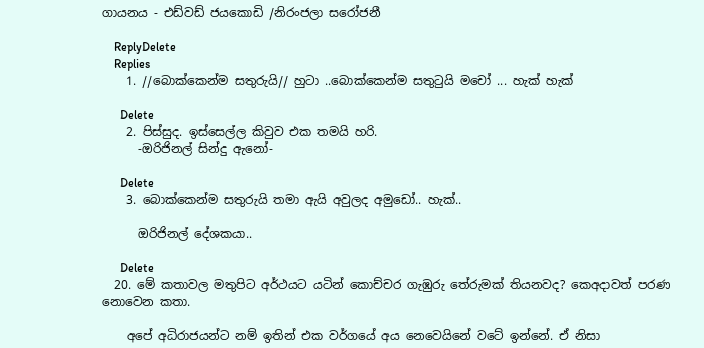ගායනය - එඩ්වඩ් ජයකොඩි /නිරංජලා සරෝජනී

    ReplyDelete
    Replies
    1. //බොක්කෙන්ම සතුරුයි// හුටා ..බොක්කෙන්ම සතුටුයි මචෝ ... හැක් හැක්

      Delete
    2. පිස්සුද. ඉස්සෙල්ල කිවුව එක තමයි හරි.
      -ඔරිජිනල් සින්දු ඇනෝ-

      Delete
    3. බොක්කෙන්ම සතුරුයි තමා ඇයි අවුලද අමුඩෝ.. හැක්..

      ඔරිජිනල් දේශකයා..

      Delete
  20. මේ කතාවල මතුපිට අර්ථයට යටින් කොච්චර ගැඹුරු තේරුමක් තියනවද? කෙඅදාවත් පරණ නොවෙන කතා.

    අපේ අධිරාජයන්ට නම් ඉතින් එක වර්ගයේ අය නෙවෙයිනේ වටේ ඉන්නේ. ඒ නිසා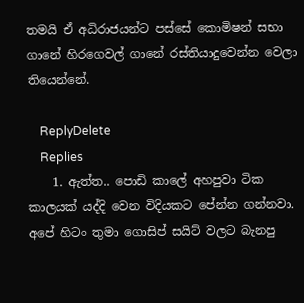තමයි ඒ අධිරාජයන්ට පස්සේ කොමිෂන් සභා ගානේ හිරගෙවල් ගානේ රස්තියාදුවෙන්න වෙලා තියෙන්නේ.

    ReplyDelete
    Replies
    1. ඇත්ත.. පොඩි කාලේ අහපුවා ටික කාලයක් යද්දි වෙන විදියකට පේන්න ගන්නවා. අපේ හිටං තුමා ගොසිප් සයිට් වලට බැනපු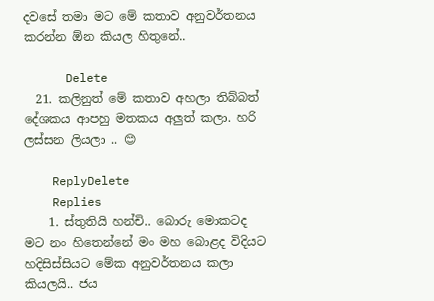දවසේ තමා මට මේ කතාව අනුවර්තනය කරන්න ඕන කියල හිතුනේ..

      Delete
  21. කලිනුත් මේ කතාව අහලා තිබ්බත් දේශකය ආපහු මතකය අලුත් කලා. හරි ලස්සන ලියලා .. 😊

    ReplyDelete
    Replies
    1. ස්තුතියි හන්චි.. බොරු මොකටද මට නං හිතෙන්නේ මං මහ බොළද විදියට හදිසිස්සියට මේක අනුවර්තනය කලා කියලයි.. ජය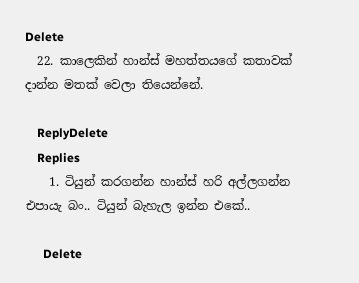Delete
  22. කාලෙකින් හාන්ස් මහත්තයගේ කතාවක් දාන්න මතක් වෙලා තියෙන්නේ.

    ReplyDelete
    Replies
    1. ටියුන් කරගන්න හාන්ස් හරි අල්ලගන්න එපායැ බං.. ටියුන් බැහැල ඉන්න එකේ..

      Delete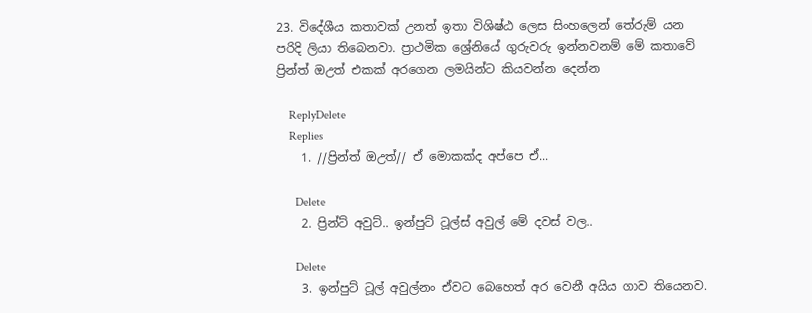23. විදේශීය කතාවක් උනත් ඉතා විශිෂ්ඨ ලෙස සිංහලෙන් තේරුම් යන පරිදි ලියා තිබෙනවා. ප්‍රාථමික ශ්‍රේනියේ ගුරුවරු ඉන්නවනම් මේ කතාවේ ප්‍රින්ත් ඔඋත් එකක් අරගෙන ලමයින්ට කියවන්න දෙන්න

    ReplyDelete
    Replies
    1. //ප්‍රින්ත් ඔඋත්// ඒ මොකක්ද අප්පෙ ඒ...

      Delete
    2. ප්‍රින්ට් අවුට්.. ඉන්පුට් ටූල්ස් අවුල් මේ දවස් වල..

      Delete
    3. ඉන්පුට් ටූල් අවුල්නං ඒවට බෙහෙත් අර වෙනී අයිය ගාව තියෙනව.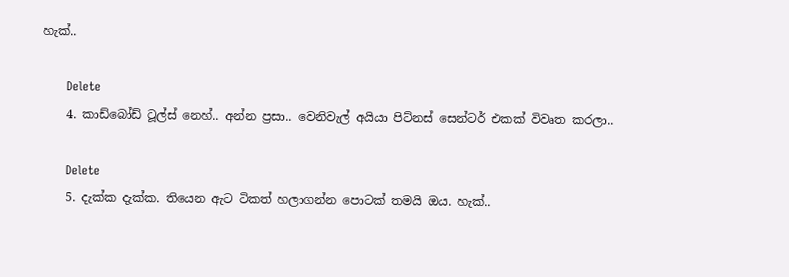හැක්..

      Delete
    4. කාඩ්බෝඩ් ටූල්ස් නෙහ්.. අන්න ප්‍රසා.. වෙනිවැල් අයියා පිට්නස් සෙන්ටර් එකක් විවෘත කරලා..

      Delete
    5. දැක්ක දැක්ක. තියෙන ඇට ටිකත් හලාගන්න පොටක් තමයි ඔය. හැක්..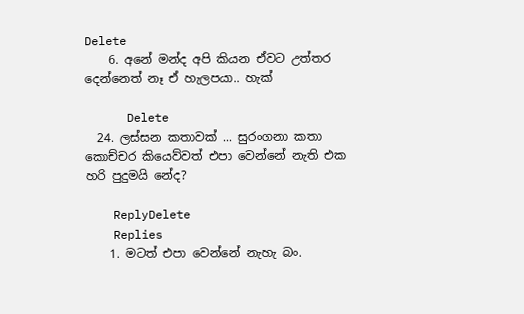Delete
    6. අනේ මන්ද අපි කියන ඒවට උත්තර දෙන්නෙත් නෑ ඒ හැලපයා.. හැක්

      Delete
  24. ලස්සන කතාවක් ... සුරංගනා කතා කොච්චර කියෙව්වත් එපා වෙන්නේ නැති එක හරි පුදුමයි නේද?

    ReplyDelete
    Replies
    1. මටත් එපා වෙන්නේ නැහැ බං.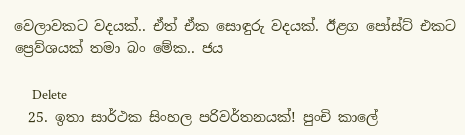වෙලාවකට වදයක්.. ඒත් ඒක සොඳුරු වදයක්. ඊළග පෝස්ට් එකට ප්‍රෙව්ශයක් තමා බං මේක.. ජය

      Delete
  25. ඉතා සාර්ථක සිංහල පරිවර්තනයක්! පුංචි කාලේ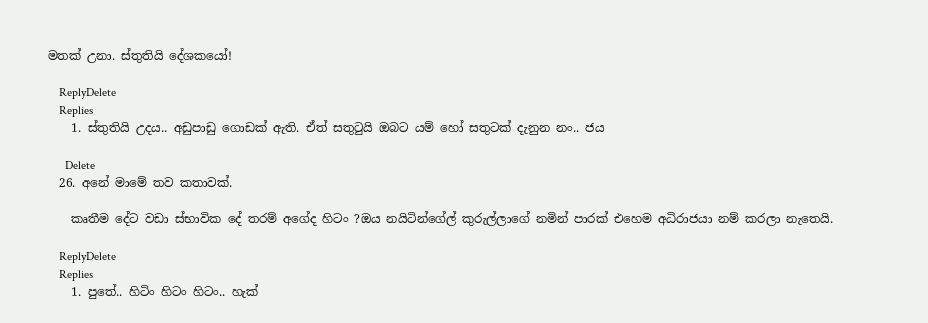මතක් උනා. ස්තුතියි දේශකයෝ!

    ReplyDelete
    Replies
    1. ස්තුතියි උදය.. අඩුපාඩු ගොඩක් ඇති. ඒත් සතුටුයි ඔබට යම් හෝ සතුටක් දැනුන නං.. ජය

      Delete
  26. අනේ මාමේ තව කතාවක්.

    කෘතීම දේට වඩා ස්භාවික දේ තරම් අගේද හිටං ?ඔය නයිටින්ගේල් කුරුල්ලාගේ නමින් පාරක් එහෙම අධිරාජයා නම් කරලා නැතෙයි.

    ReplyDelete
    Replies
    1. පුතේ.. හිටිං හිටං හිටං.. හැක්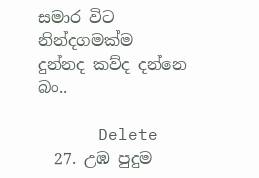සමාර විට නින්දගමක්ම දුන්නද කව්ද දන්නෙ බං..

      Delete
  27. උඹ පුදුම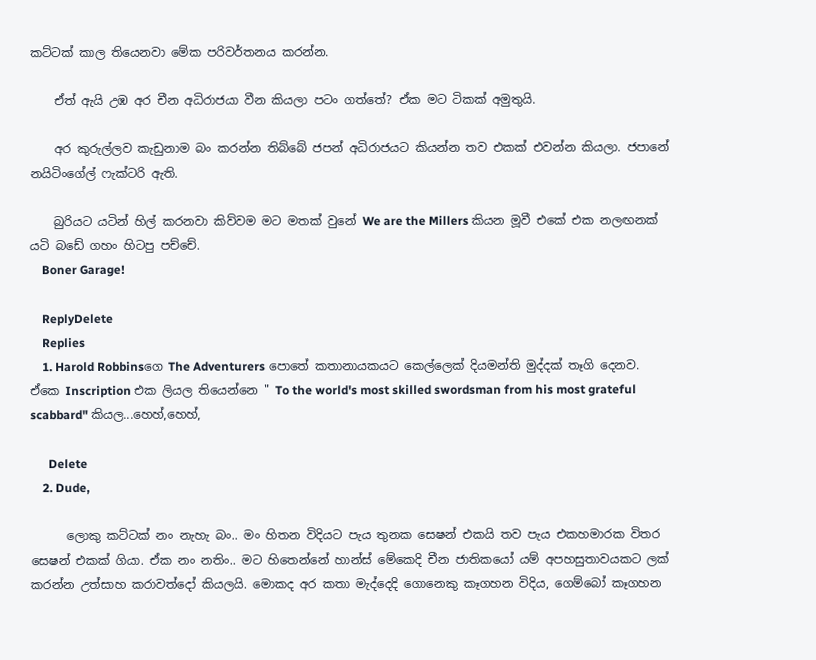කට්ටක් කාල තියෙනවා මේක පරිවර්තනය කරන්න.

    ඒත් ඇයි උඹ අර චීන අධිරාජයා වීන කියලා පටං ගත්තේ? ඒක මට ටිකක් අමුතුයි.

    අර කුරුල්ලව කැඩුනාම බං කරන්න තිබ්බේ ජපන් අධිරාජයට කියන්න තව එකක් එවන්න කියලා. ජපානේ නයිටිංගේල් ෆැක්ටරි ඇති.

    බුරියට යටින් හිල් කරනවා කිව්වම මට මතක් වුනේ We are the Millers කියන මූවී එකේ එක නලඟනක් යටි බඩේ ගහං හිටපු පච්චේ.
    Boner Garage!

    ReplyDelete
    Replies
    1. Harold Robbinsගෙ The Adventurers පොතේ කතානායකයට කෙල්ලෙක් දියමන්ති මුද්දක් තෑගි දෙනව. ඒකෙ Inscription එක ලියල තියෙන්නෙ " To the world's most skilled swordsman from his most grateful scabbard" කියල...හෙහ්,හෙහ්,

      Delete
    2. Dude,

      ලොකු කට්ටක් නං නැහැ බං.. මං හිතන විදියට පැය තුනක සෙෂන් එකයි තව පැය එකහමාරක විතර සෙෂන් එකක් ගියා. ඒක නං නතිං.. මට හිතෙන්නේ හාන්ස් මේකෙදි චීන ජාතිකයෝ යම් අපහසුතාවයකට ලක් කරන්න උත්සාහ කරාවත්දෝ කියලයි. මොකද අර කතා මැද්දෙදි ගොනෙකු කෑගහන විදිය, ගෙම්බෝ කෑගහන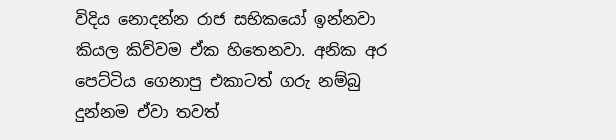විදිය නොදන්න රාජ සභිකයෝ ඉන්නවා කියල කිව්වම ඒක හිතෙනවා. අනික අර පෙට්ටිය ගෙනාපු එකාටත් ගරු නම්බු දුන්නම ඒවා තවත්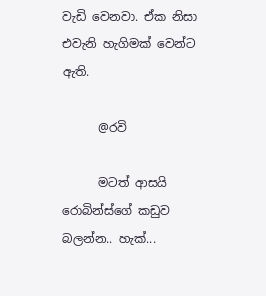වැඩි වෙනවා. ඒක නිසා එවැනි හැගිමක් වෙන්ට ඇති.

      @රවි

      මටත් ආසයි රොබින්ස්ගේ කඩුව බලන්න.. හැක්...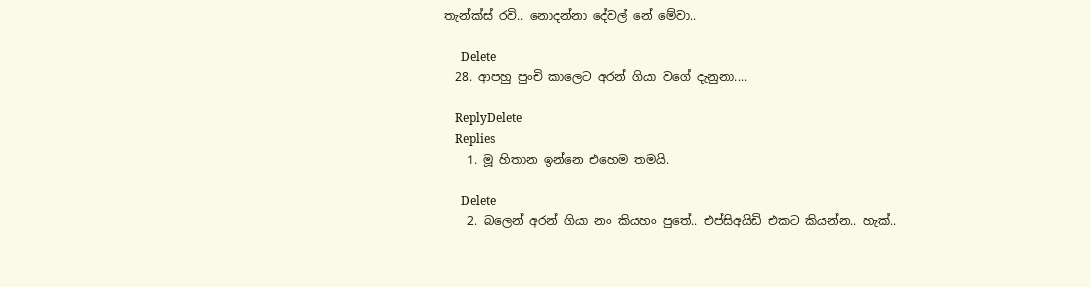තැන්ක්ස් රවි.. නොදන්නා දේවල් නේ මේවා..

      Delete
  28. ආපහු පුංචි කාලෙට අරන් ගියා වගේ දැනුනා....

    ReplyDelete
    Replies
    1. මූ හිතාන ඉන්නෙ එහෙම තමයි.

      Delete
    2. බලෙන් අරන් ගියා නං කියහං පුතේ.. එප්සිඅයිඩි එකට කියන්න.. හැක්..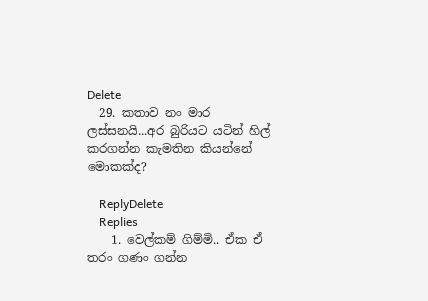Delete
  29. කතාව නං මාර ලස්සනයි...අර බුරියට යටින් හිල් කරගන්න කැමතින කියන්නේ මොකක්ද?

    ReplyDelete
    Replies
    1. වෙල්කම් ගිම්මි.. ඒක ඒ තරං ගණං ගන්න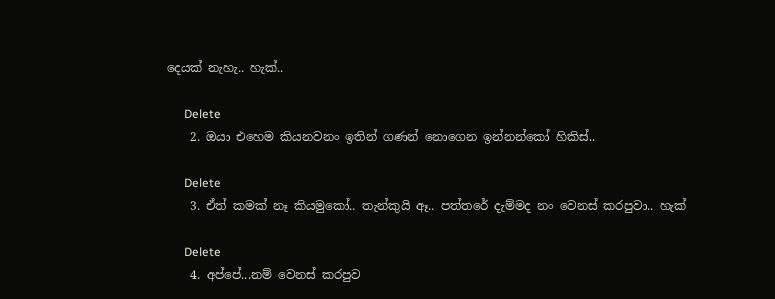දෙයක් නැහැ.. හැක්..

      Delete
    2. ඔයා එහෙම කියනවනං ඉතින් ගණන් නොගෙන ඉන්නන්කෝ හිකිස්..

      Delete
    3. ඒත් කමක් නෑ කියමුකෝ.. තැන්කුයි ඈ.. පත්තරේ දැම්මද නං වෙනස් කරපුවා.. හැක්

      Delete
    4. අප්පේ...නම් වෙනස් කරපුව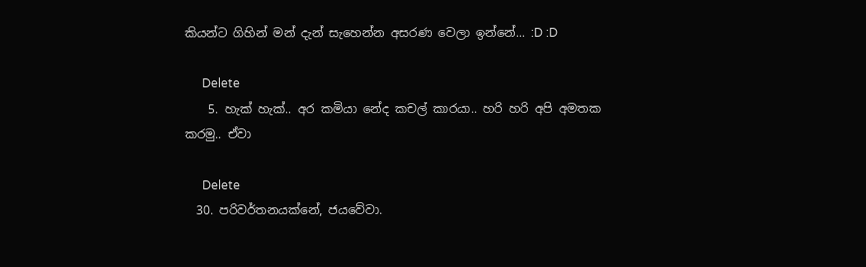කියන්ට ගිහින් මන් දැන් සැහෙන්න අසරණ වෙලා ඉන්නේ... :D :D

      Delete
    5. හැක් හැක්.. අර කමියා නේද කචල් කාරයා.. හරි හරි අපි අමතක කරමු.. ඒවා

      Delete
  30. පරිවර්තනයක්නේ, ජයවේවා.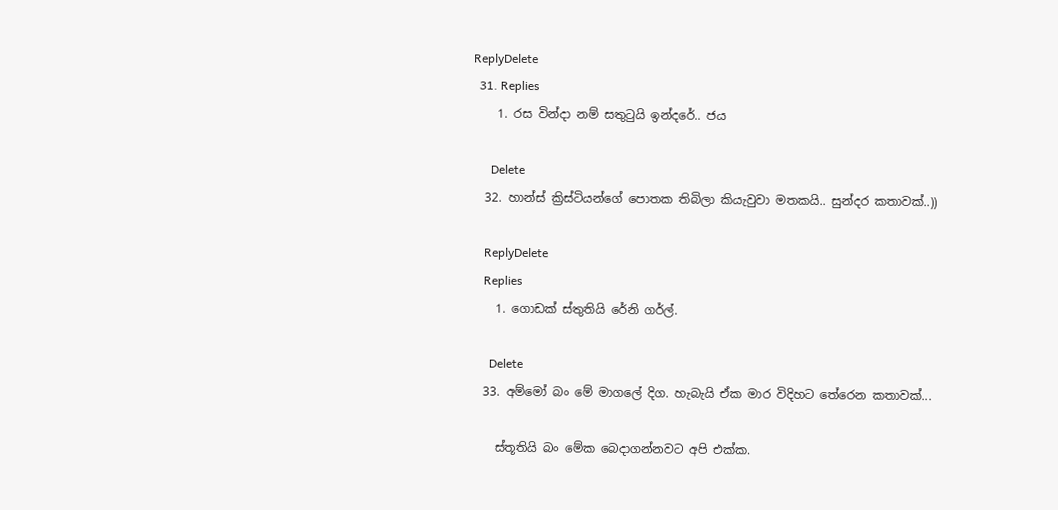ReplyDelete
  31. Replies
    1. රස වින්දා නම් සතුටුයි ඉන්දරේ.. ජය

      Delete
  32. හාන්ස් ක්‍රිස්ටියන්ගේ පොතක තිබිලා කියැවුවා මතකයි.. සුන්දර කතාවක්..))

    ReplyDelete
    Replies
    1. ගොඩක් ස්තුතියි රේනි ගර්ල්.

      Delete
  33. අම්මෝ බං මේ මාගලේ දිග. හැබැයි ඒක මාර විදිහට තේරෙන කතාවක්...

    ස්තූතියි බං මේක බෙදාගන්නවට අපි එක්ක.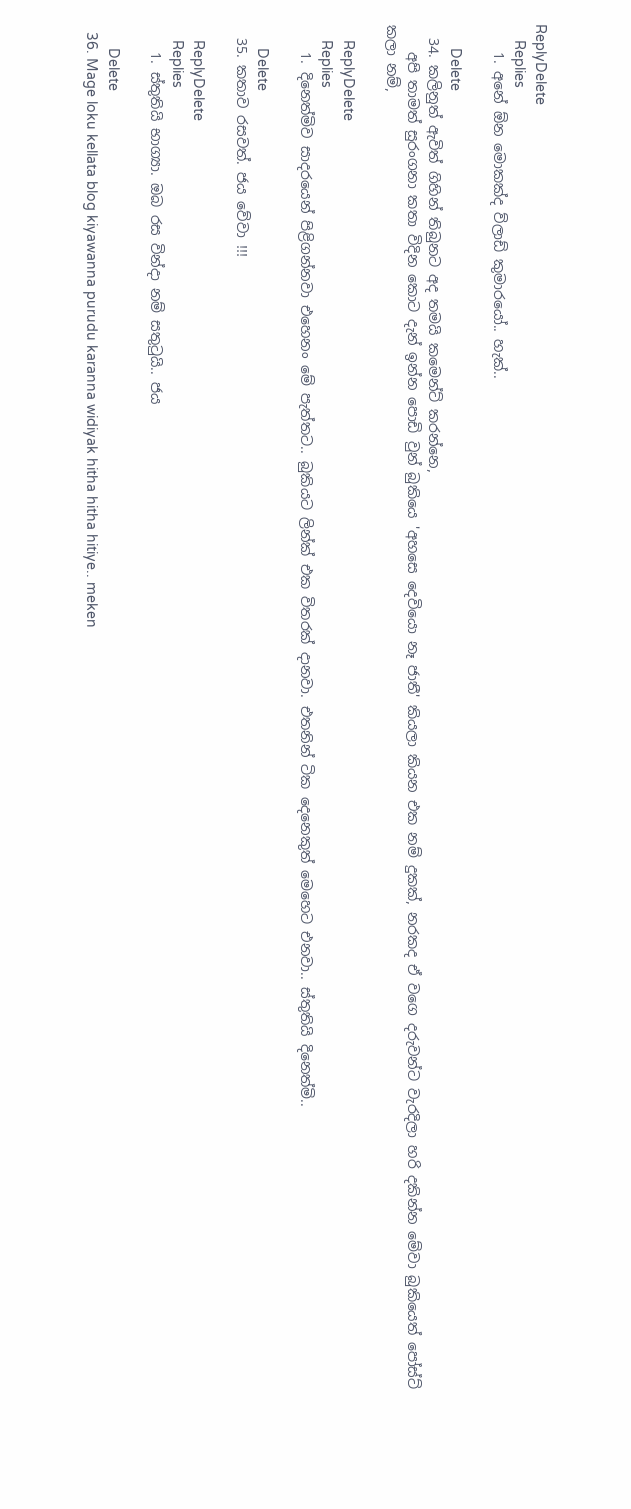ReplyDelete
    Replies
    1. අනේ ඕන මොකක්ද ව්ලාඩ් කුමාරයෝ.. හැක්..

      Delete
  34. කලිනුත් ඇවිත් ගිහින් තිබුනට අද තමයි කමෙන්ට් කරන්නෙ,
    අපි තාමත් සුරංගනා කතා විදින කොට දැන් ඉන්න පොඩි වුන් බුකියෙ 'අහසෙ දෙවියො නෑ ජාතී' කියලා කියන එක නම් දුකක්, නරකද ඒ වගෙ දරුවන්ට වැරදිලා හරි දකින්න මේවා බුකියෙත් පෝස්ට් කලා නම්,

    ReplyDelete
    Replies
    1. දිනෙත්මිව සාදරයෙන් පිළිගන්නවා එහෙනං මේ පැත්තට.. බුකියට ලින්ක් එක විතරක් දානවා. එතනින් ටික දෙනෙකුත් මෙහෙට එනවා.. ස්තුතියි දිනෙත්මි..

      Delete
  35. කතාව රසවත්. ජය වේවා !!!

    ReplyDelete
    Replies
    1. ස්තුතියි භාග්‍යා. ඔබ රස වින්දා නම් සතුටුයි.. ජය

      Delete
  36. Mage loku kellata blog kiyawanna purudu karanna widiyak hitha hitha hitiye.. meken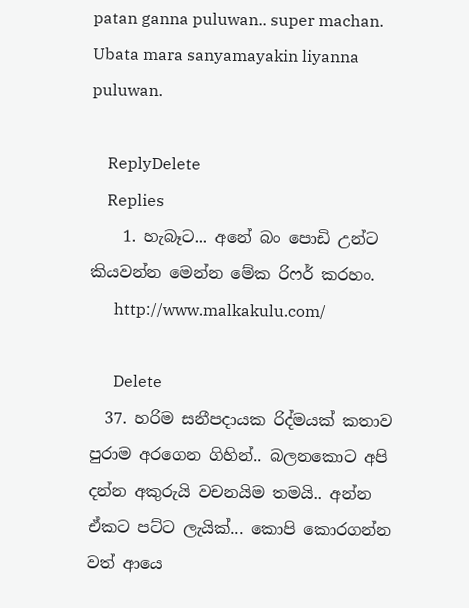patan ganna puluwan.. super machan. Ubata mara sanyamayakin liyanna puluwan.

    ReplyDelete
    Replies
    1. හැබෑට... අනේ බං පොඩි උන්ට කියවන්න මෙන්න මේක රිෆර් කරහං.
      http://www.malkakulu.com/

      Delete
  37. හරිම සනීපදායක රිද්මයක් කතාව පුරාම අරගෙන ගිහින්.. බලනකොට අපි දන්න අකුරුයි වචනයිම තමයි.. අන්න ඒකට පට්ට ලැයික්... කොපි කොරගන්න වත් ආයෙ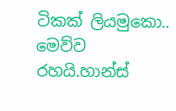ටිකක් ලියමුකො.. මෙව්ව රහයි.හාන්ස්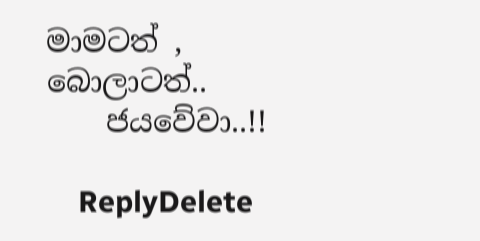මාමටත් , බොලාටත්..
    ජයවේවා..!!

    ReplyDelete